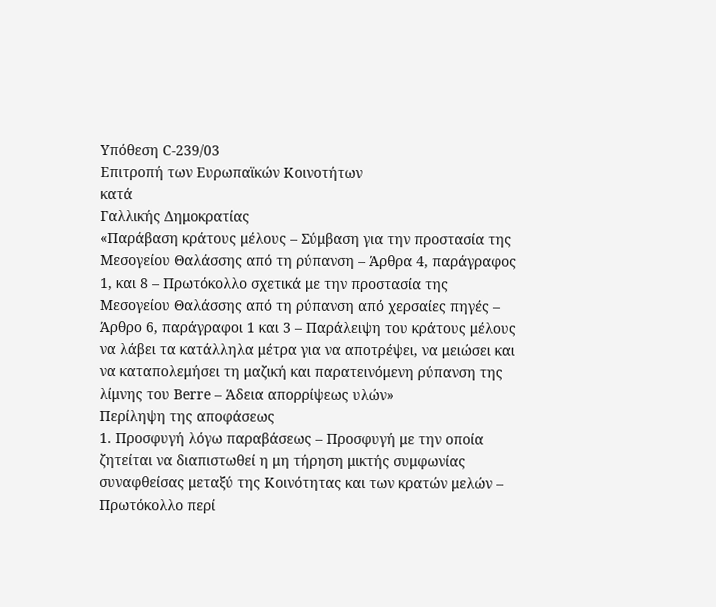Υπόθεση C-239/03
Επιτροπή των Ευρωπαϊκών Κοινοτήτων
κατά
Γαλλικής Δημοκρατίας
«Παράβαση κράτους μέλους – Σύμβαση για την προστασία της Μεσογείου Θαλάσσης από τη ρύπανση – Άρθρα 4, παράγραφος 1, και 8 – Πρωτόκολλο σχετικά με την προστασία της Μεσογείου Θαλάσσης από τη ρύπανση από χερσαίες πηγές – Άρθρο 6, παράγραφοι 1 και 3 – Παράλειψη του κράτους μέλους να λάβει τα κατάλληλα μέτρα για να αποτρέψει, να μειώσει και να καταπολεμήσει τη μαζική και παρατεινόμενη ρύπανση της λίμνης του Berre – Άδεια απορρίψεως υλών»
Περίληψη της αποφάσεως
1. Προσφυγή λόγω παραβάσεως – Προσφυγή με την οποία ζητείται να διαπιστωθεί η μη τήρηση μικτής συμφωνίας συναφθείσας μεταξύ της Κοινότητας και των κρατών μελών – Πρωτόκολλο περί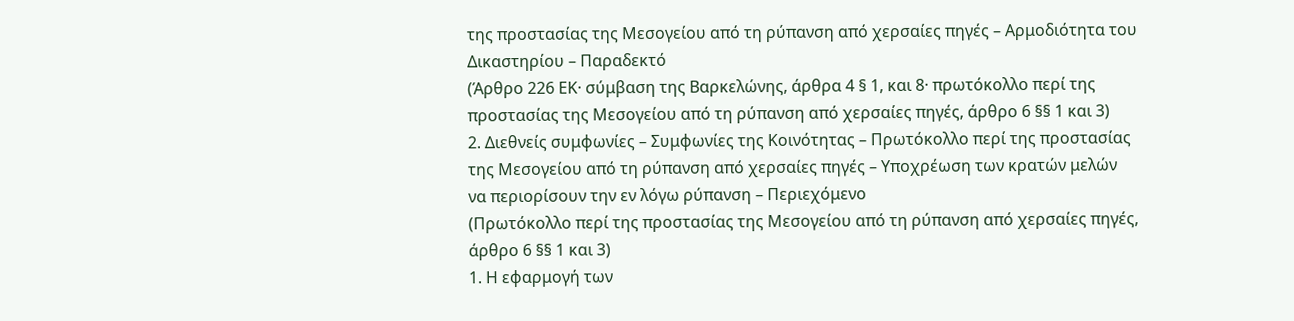της προστασίας της Μεσογείου από τη ρύπανση από χερσαίες πηγές – Αρμοδιότητα του Δικαστηρίου – Παραδεκτό
(Άρθρο 226 EΚ· σύμβαση της Βαρκελώνης, άρθρα 4 § 1, και 8· πρωτόκολλο περί της προστασίας της Μεσογείου από τη ρύπανση από χερσαίες πηγές, άρθρο 6 §§ 1 και 3)
2. Διεθνείς συμφωνίες – Συμφωνίες της Κοινότητας – Πρωτόκολλο περί της προστασίας της Μεσογείου από τη ρύπανση από χερσαίες πηγές – Υποχρέωση των κρατών μελών να περιορίσουν την εν λόγω ρύπανση – Περιεχόμενο
(Πρωτόκολλο περί της προστασίας της Μεσογείου από τη ρύπανση από χερσαίες πηγές, άρθρο 6 §§ 1 και 3)
1. Η εφαρμογή των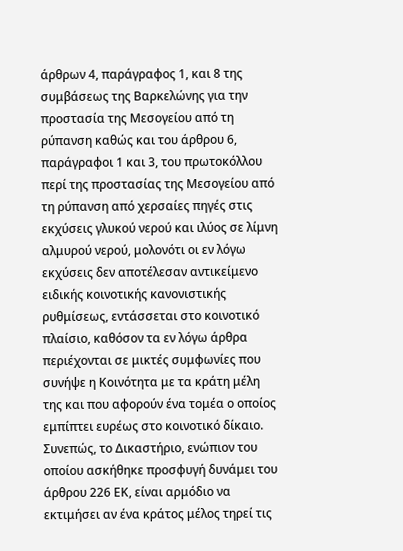άρθρων 4, παράγραφος 1, και 8 της συμβάσεως της Βαρκελώνης για την προστασία της Μεσογείου από τη ρύπανση καθώς και του άρθρου 6, παράγραφοι 1 και 3, του πρωτοκόλλου περί της προστασίας της Μεσογείου από τη ρύπανση από χερσαίες πηγές στις εκχύσεις γλυκού νερού και ιλύος σε λίμνη αλμυρού νερού, μολονότι οι εν λόγω εκχύσεις δεν αποτέλεσαν αντικείμενο ειδικής κοινοτικής κανονιστικής ρυθμίσεως, εντάσσεται στο κοινοτικό πλαίσιο, καθόσον τα εν λόγω άρθρα περιέχονται σε μικτές συμφωνίες που συνήψε η Κοινότητα με τα κράτη μέλη της και που αφορούν ένα τομέα ο οποίος εμπίπτει ευρέως στο κοινοτικό δίκαιο. Συνεπώς, το Δικαστήριο, ενώπιον του οποίου ασκήθηκε προσφυγή δυνάμει του άρθρου 226 ΕΚ, είναι αρμόδιο να εκτιμήσει αν ένα κράτος μέλος τηρεί τις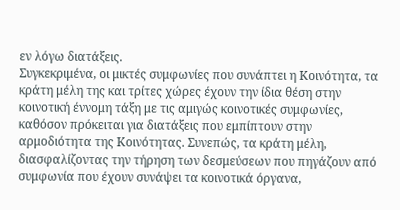εν λόγω διατάξεις.
Συγκεκριμένα, οι μικτές συμφωνίες που συνάπτει η Κοινότητα, τα κράτη μέλη της και τρίτες χώρες έχουν την ίδια θέση στην κοινοτική έννομη τάξη με τις αμιγώς κοινοτικές συμφωνίες, καθόσον πρόκειται για διατάξεις που εμπίπτουν στην αρμοδιότητα της Κοινότητας. Συνεπώς, τα κράτη μέλη, διασφαλίζοντας την τήρηση των δεσμεύσεων που πηγάζουν από συμφωνία που έχουν συνάψει τα κοινοτικά όργανα,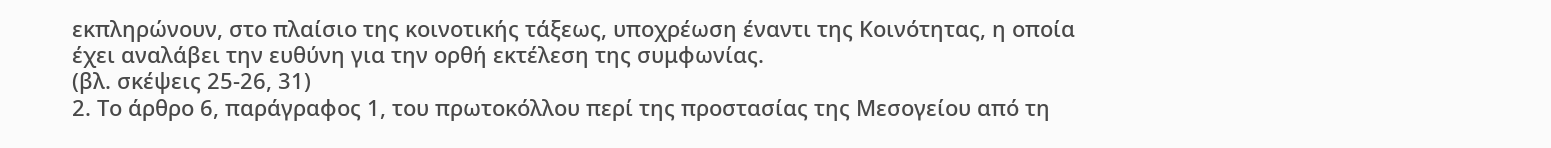εκπληρώνουν, στο πλαίσιο της κοινοτικής τάξεως, υποχρέωση έναντι της Κοινότητας, η οποία έχει αναλάβει την ευθύνη για την ορθή εκτέλεση της συμφωνίας.
(βλ. σκέψεις 25-26, 31)
2. Το άρθρο 6, παράγραφος 1, του πρωτοκόλλου περί της προστασίας της Μεσογείου από τη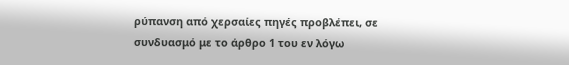ρύπανση από χερσαίες πηγές προβλέπει, σε συνδυασμό με το άρθρο 1 του εν λόγω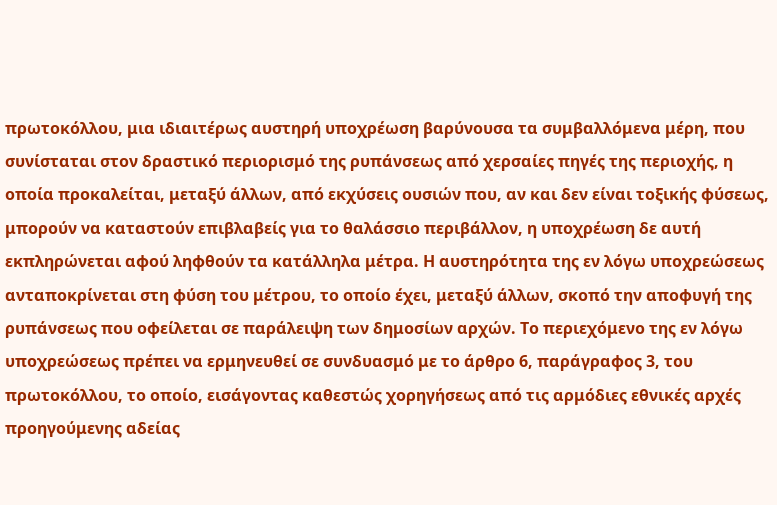πρωτοκόλλου, μια ιδιαιτέρως αυστηρή υποχρέωση βαρύνουσα τα συμβαλλόμενα μέρη, που συνίσταται στον δραστικό περιορισμό της ρυπάνσεως από χερσαίες πηγές της περιοχής, η οποία προκαλείται, μεταξύ άλλων, από εκχύσεις ουσιών που, αν και δεν είναι τοξικής φύσεως, μπορούν να καταστούν επιβλαβείς για το θαλάσσιο περιβάλλον, η υποχρέωση δε αυτή εκπληρώνεται αφού ληφθούν τα κατάλληλα μέτρα. Η αυστηρότητα της εν λόγω υποχρεώσεως ανταποκρίνεται στη φύση του μέτρου, το οποίο έχει, μεταξύ άλλων, σκοπό την αποφυγή της ρυπάνσεως που οφείλεται σε παράλειψη των δημοσίων αρχών. Το περιεχόμενο της εν λόγω υποχρεώσεως πρέπει να ερμηνευθεί σε συνδυασμό με το άρθρο 6, παράγραφος 3, του πρωτοκόλλου, το οποίο, εισάγοντας καθεστώς χορηγήσεως από τις αρμόδιες εθνικές αρχές προηγούμενης αδείας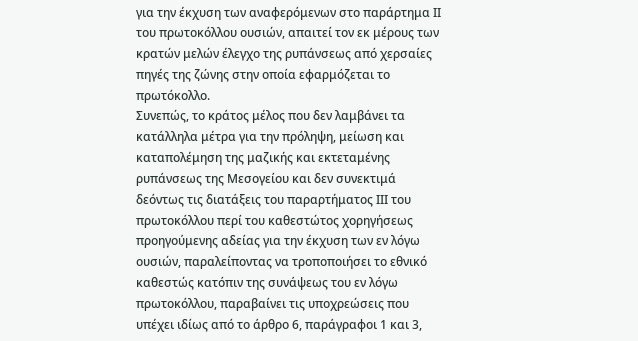για την έκχυση των αναφερόμενων στο παράρτημα ΙΙ του πρωτοκόλλου ουσιών, απαιτεί τον εκ μέρους των κρατών μελών έλεγχο της ρυπάνσεως από χερσαίες πηγές της ζώνης στην οποία εφαρμόζεται το πρωτόκολλο.
Συνεπώς, το κράτος μέλος που δεν λαμβάνει τα κατάλληλα μέτρα για την πρόληψη, μείωση και καταπολέμηση της μαζικής και εκτεταμένης ρυπάνσεως της Μεσογείου και δεν συνεκτιμά δεόντως τις διατάξεις του παραρτήματος ΙΙΙ του πρωτοκόλλου περί του καθεστώτος χορηγήσεως προηγούμενης αδείας για την έκχυση των εν λόγω ουσιών, παραλείποντας να τροποποιήσει το εθνικό καθεστώς κατόπιν της συνάψεως του εν λόγω πρωτοκόλλου, παραβαίνει τις υποχρεώσεις που υπέχει ιδίως από το άρθρο 6, παράγραφοι 1 και 3,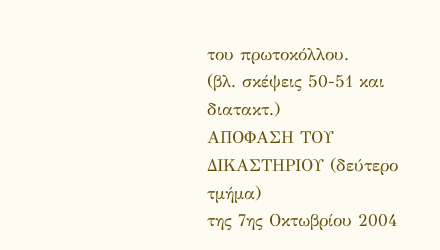του πρωτοκόλλου.
(βλ. σκέψεις 50-51 και διατακτ.)
ΑΠΟΦΑΣΗ ΤΟΥ ΔΙΚΑΣΤΗΡΙΟΥ (δεύτερο τμήμα)
της 7ης Οκτωβρίου 2004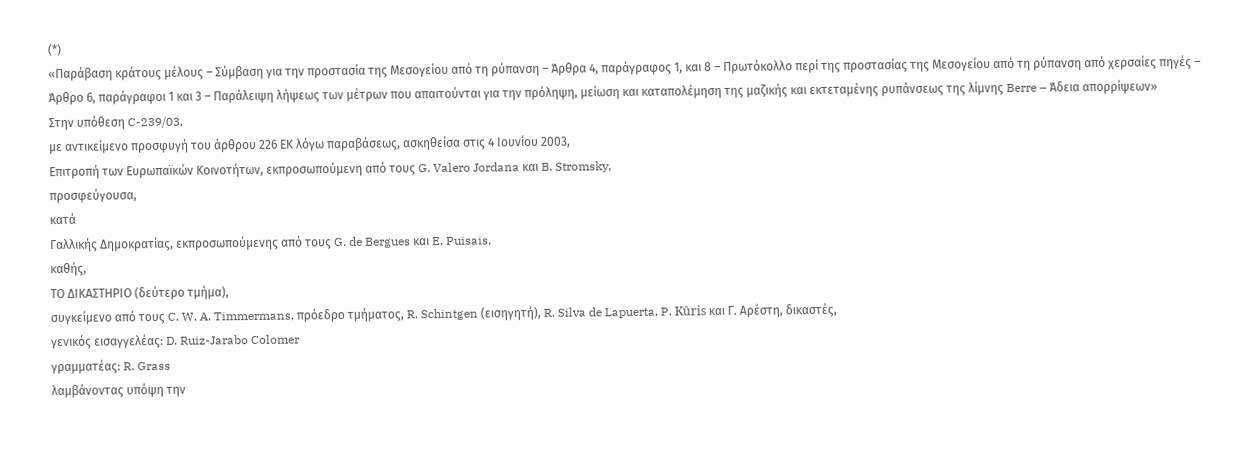(*)
«Παράβαση κράτους μέλους – Σύμβαση για την προστασία της Μεσογείου από τη ρύπανση – Άρθρα 4, παράγραφος 1, και 8 – Πρωτόκολλο περί της προστασίας της Μεσογείου από τη ρύπανση από χερσαίες πηγές – Άρθρο 6, παράγραφοι 1 και 3 – Παράλειψη λήψεως των μέτρων που απαιτούνται για την πρόληψη, μείωση και καταπολέμηση της μαζικής και εκτεταμένης ρυπάνσεως της λίμνης Berre – Άδεια απορρίψεων»
Στην υπόθεση C-239/03,
με αντικείμενο προσφυγή του άρθρου 226 ΕΚ λόγω παραβάσεως, ασκηθείσα στις 4 Ιουνίου 2003,
Επιτροπή των Ευρωπαϊκών Κοινοτήτων, εκπροσωπούμενη από τους G. Valero Jordana και B. Stromsky,
προσφεύγουσα,
κατά
Γαλλικής Δημοκρατίας, εκπροσωπούμενης από τους G. de Bergues και E. Puisais,
καθής,
ΤΟ ΔΙΚΑΣΤΗΡΙΟ (δεύτερο τμήμα),
συγκείμενο από τους C. W. A. Timmermans, πρόεδρο τμήματος, R. Schintgen (εισηγητή), R. Silva de Lapuerta, P. Kūris και Γ. Αρέστη, δικαστές,
γενικός εισαγγελέας: D. Ruiz-Jarabo Colomer
γραμματέας: R. Grass
λαμβάνοντας υπόψη την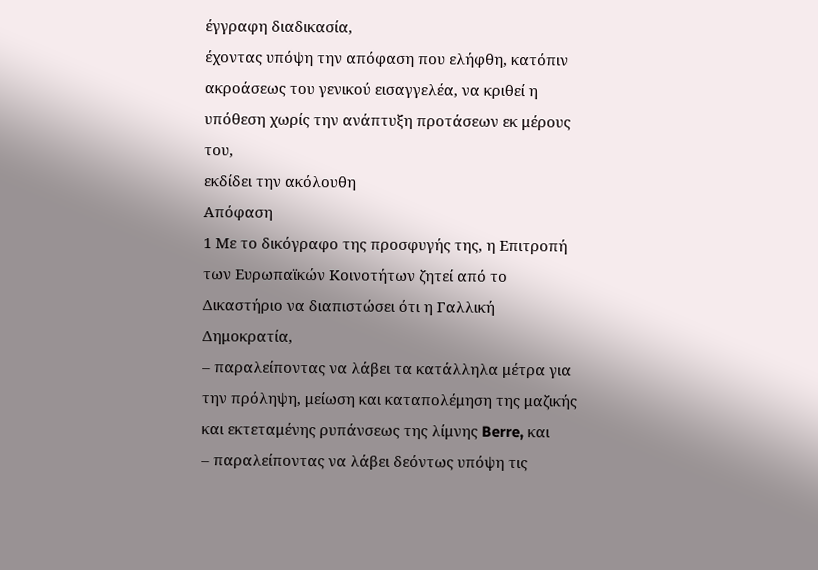έγγραφη διαδικασία,
έχοντας υπόψη την απόφαση που ελήφθη, κατόπιν ακροάσεως του γενικού εισαγγελέα, να κριθεί η υπόθεση χωρίς την ανάπτυξη προτάσεων εκ μέρους του,
εκδίδει την ακόλουθη
Απόφαση
1 Με το δικόγραφο της προσφυγής της, η Επιτροπή των Ευρωπαϊκών Κοινοτήτων ζητεί από το Δικαστήριο να διαπιστώσει ότι η Γαλλική Δημοκρατία,
– παραλείποντας να λάβει τα κατάλληλα μέτρα για την πρόληψη, μείωση και καταπολέμηση της μαζικής και εκτεταμένης ρυπάνσεως της λίμνης Berre, και
– παραλείποντας να λάβει δεόντως υπόψη τις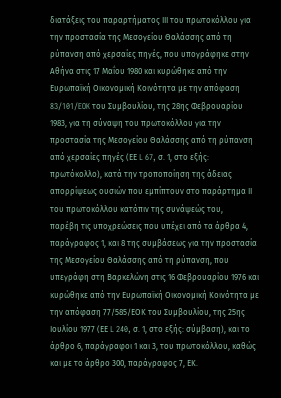διατάξεις του παραρτήματος ΙΙΙ του πρωτοκόλλου για την προστασία της Μεσογείου Θαλάσσης από τη ρύπανση από χερσαίες πηγές, που υπογράφηκε στην Αθήνα στις 17 Μαΐου 1980 και κυρώθηκε από την Ευρωπαϊκή Οικονομική Κοινότητα με την απόφαση 83/101/EOK του Συμβουλίου, της 28ης Φεβρουαρίου 1983, για τη σύναψη του πρωτοκόλλου για την προστασία της Μεσογείου Θαλάσσης από τη ρύπανση από χερσαίες πηγές (ΕΕ L 67, σ. 1, στο εξής: πρωτόκολλο), κατά την τροποποίηση της άδειας απορρίψεως ουσιών που εμπίπτουν στο παράρτημα ΙΙ του πρωτοκόλλου κατόπιν της συνάψεώς του,
παρέβη τις υποχρεώσεις που υπέχει από τα άρθρα 4, παράγραφος 1, και 8 της συμβάσεως για την προστασία της Μεσογείου Θαλάσσης από τη ρύπανση, που υπεγράφη στη Βαρκελώνη στις 16 Φεβρουαρίου 1976 και κυρώθηκε από την Ευρωπαϊκή Οικονομική Κοινότητα με την απόφαση 77/585/ΕΟΚ του Συμβουλίου, της 25ης Ιουλίου 1977 (ΕΕ L 240, σ. 1, στο εξής: σύμβαση), και το άρθρο 6, παράγραφοι 1 και 3, του πρωτοκόλλου, καθώς και με το άρθρο 300, παράγραφος 7, ΕΚ.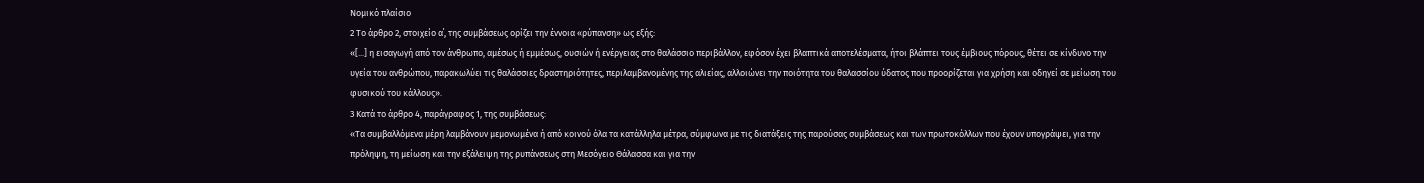Νομικό πλαίσιο
2 Το άρθρο 2, στοιχείο α΄, της συμβάσεως ορίζει την έννοια «ρύπανση» ως εξής:
«[...] η εισαγωγή από τον άνθρωπο, αμέσως ή εμμέσως, ουσιών ή ενέργειας στο θαλάσσιο περιβάλλον, εφόσον έχει βλαπτικά αποτελέσματα, ήτοι βλάπτει τους έμβιους πόρους, θέτει σε κίνδυνο την υγεία του ανθρώπου, παρακωλύει τις θαλάσσιες δραστηριότητες, περιλαμβανομένης της αλιείας, αλλοιώνει την ποιότητα του θαλασσίου ύδατος που προορίζεται για χρήση και οδηγεί σε μείωση του φυσικού του κάλλους».
3 Κατά το άρθρο 4, παράγραφος 1, της συμβάσεως:
«Τα συμβαλλόμενα μέρη λαμβάνουν μεμονωμένα ή από κοινού όλα τα κατάλληλα μέτρα, σύμφωνα με τις διατάξεις της παρούσας συμβάσεως και των πρωτοκόλλων που έχουν υπογράψει, για την πρόληψη, τη μείωση και την εξάλειψη της ρυπάνσεως στη Μεσόγειο Θάλασσα και για την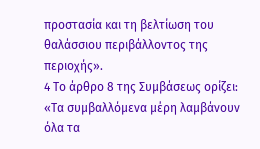προστασία και τη βελτίωση του θαλάσσιου περιβάλλοντος της περιοχής».
4 Το άρθρο 8 της Συμβάσεως ορίζει:
«Τα συμβαλλόμενα μέρη λαμβάνουν όλα τα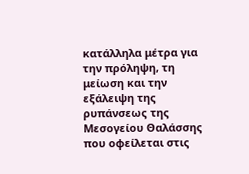κατάλληλα μέτρα για την πρόληψη, τη μείωση και την εξάλειψη της ρυπάνσεως της Μεσογείου Θαλάσσης που οφείλεται στις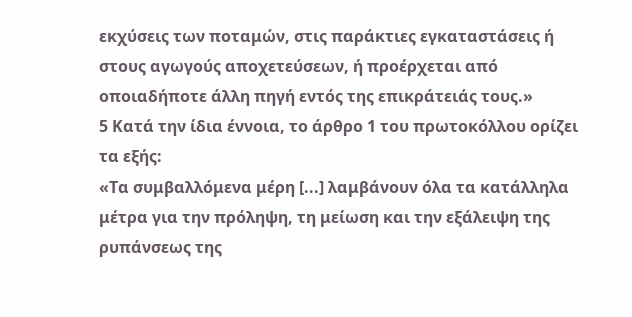εκχύσεις των ποταμών, στις παράκτιες εγκαταστάσεις ή στους αγωγούς αποχετεύσεων, ή προέρχεται από οποιαδήποτε άλλη πηγή εντός της επικράτειάς τους.»
5 Κατά την ίδια έννοια, το άρθρο 1 του πρωτοκόλλου ορίζει τα εξής:
«Τα συμβαλλόμενα μέρη [...] λαμβάνουν όλα τα κατάλληλα μέτρα για την πρόληψη, τη μείωση και την εξάλειψη της ρυπάνσεως της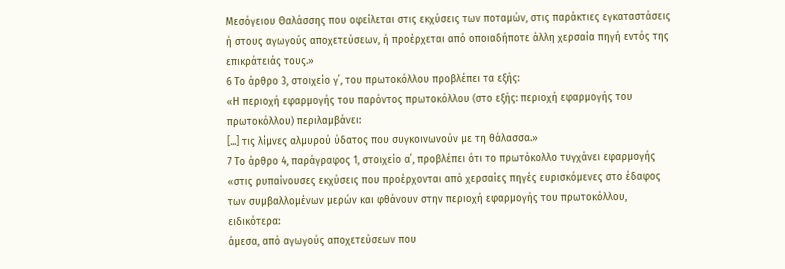Μεσόγειου Θαλάσσης που οφείλεται στις εκχύσεις των ποταμών, στις παράκτιες εγκαταστάσεις ή στους αγωγούς αποχετεύσεων, ή προέρχεται από οποιαδήποτε άλλη χερσαία πηγή εντός της επικράτειάς τους.»
6 Το άρθρο 3, στοιχείο γ΄, του πρωτοκόλλου προβλέπει τα εξής:
«Η περιοχή εφαρμογής του παρόντος πρωτοκόλλου (στο εξής: περιοχή εφαρμογής του πρωτοκόλλου) περιλαμβάνει:
[...] τις λίμνες αλμυρού ύδατος που συγκοινωνούν με τη θάλασσα.»
7 Το άρθρο 4, παράγραφος 1, στοιχείο α΄, προβλέπει ότι το πρωτόκολλο τυγχάνει εφαρμογής
«στις ρυπαίνουσες εκχύσεις που προέρχονται από χερσαίες πηγές ευρισκόμενες στο έδαφος των συμβαλλομένων μερών και φθάνουν στην περιοχή εφαρμογής του πρωτοκόλλου, ειδικότερα:
άμεσα, από αγωγούς αποχετεύσεων που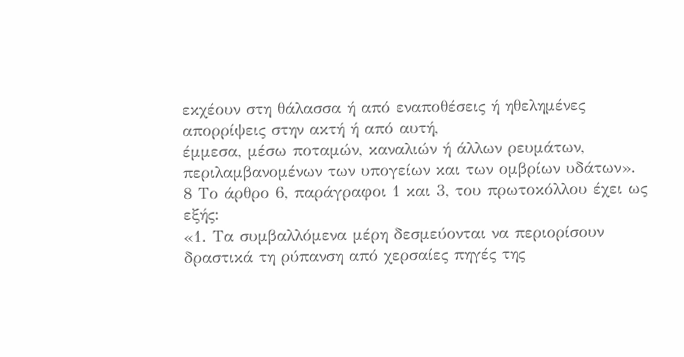εκχέουν στη θάλασσα ή από εναποθέσεις ή ηθελημένες απορρίψεις στην ακτή ή από αυτή,
έμμεσα, μέσω ποταμών, καναλιών ή άλλων ρευμάτων, περιλαμβανομένων των υπογείων και των ομβρίων υδάτων».
8 Το άρθρο 6, παράγραφοι 1 και 3, του πρωτοκόλλου έχει ως εξής:
«1. Τα συμβαλλόμενα μέρη δεσμεύονται να περιορίσουν δραστικά τη ρύπανση από χερσαίες πηγές της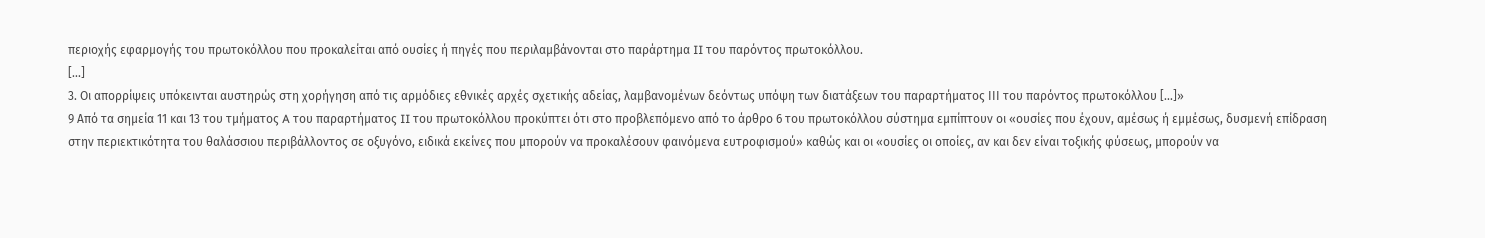περιοχής εφαρμογής του πρωτοκόλλου που προκαλείται από ουσίες ή πηγές που περιλαμβάνονται στο παράρτημα II του παρόντος πρωτοκόλλου.
[...]
3. Οι απορρίψεις υπόκεινται αυστηρώς στη χορήγηση από τις αρμόδιες εθνικές αρχές σχετικής αδείας, λαμβανομένων δεόντως υπόψη των διατάξεων του παραρτήματος ΙΙΙ του παρόντος πρωτοκόλλου [...]»
9 Από τα σημεία 11 και 13 του τμήματος A του παραρτήματος II του πρωτοκόλλου προκύπτει ότι στο προβλεπόμενο από το άρθρο 6 του πρωτοκόλλου σύστημα εμπίπτουν οι «ουσίες που έχουν, αμέσως ή εμμέσως, δυσμενή επίδραση στην περιεκτικότητα του θαλάσσιου περιβάλλοντος σε οξυγόνο, ειδικά εκείνες που μπορούν να προκαλέσουν φαινόμενα ευτροφισμού» καθώς και οι «ουσίες οι οποίες, αν και δεν είναι τοξικής φύσεως, μπορούν να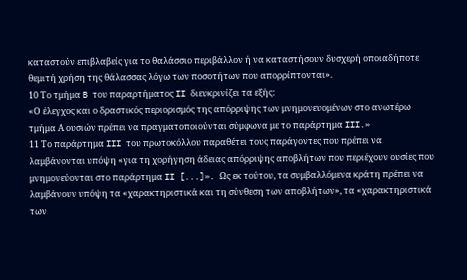καταστούν επιβλαβείς για το θαλάσσιο περιβάλλον ή να καταστήσουν δυσχερή οποιαδήποτε θεμιτή χρήση της θάλασσας λόγω των ποσοτήτων που απορρίπτονται».
10 Το τμήμα B του παραρτήματος II διευκρινίζει τα εξής:
«Ο έλεγχος και ο δραστικός περιορισμός της απόρριψης των μνημονευομένων στο ανωτέρω τμήμα Α ουσιών πρέπει να πραγματοποιούνται σύμφωνα με το παράρτημα III.»
11 Το παράρτημα III του πρωτοκόλλου παραθέτει τους παράγοντες που πρέπει να λαμβάνονται υπόψη «για τη χορήγηση άδειας απόρριψης αποβλήτων που περιέχουν ουσίες που μνημονεύονται στο παράρτημα II [...]». Ως εκ τούτου, τα συμβαλλόμενα κράτη πρέπει να λαμβάνουν υπόψη τα «χαρακτηριστικά και τη σύνθεση των αποβλήτων», τα «χαρακτηριστικά των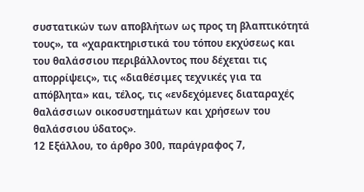συστατικών των αποβλήτων ως προς τη βλαπτικότητά τους», τα «χαρακτηριστικά του τόπου εκχύσεως και του θαλάσσιου περιβάλλοντος που δέχεται τις απορρίψεις», τις «διαθέσιμες τεχνικές για τα απόβλητα» και, τέλος, τις «ενδεχόμενες διαταραχές θαλάσσιων οικοσυστημάτων και χρήσεων του θαλάσσιου ύδατος».
12 Εξάλλου, το άρθρο 300, παράγραφος 7,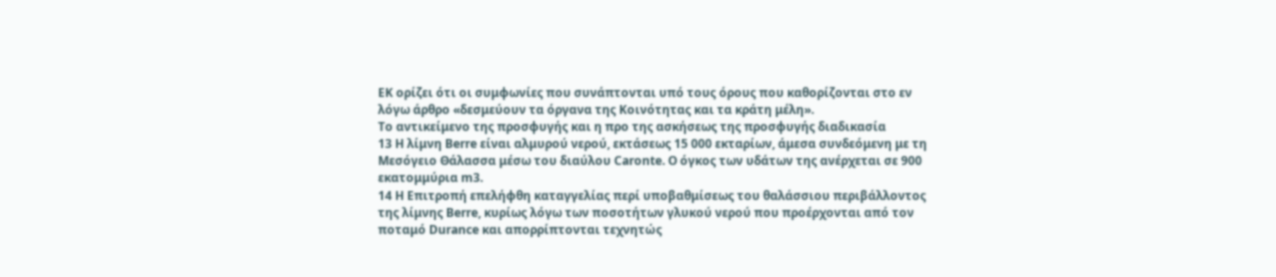ΕΚ ορίζει ότι οι συμφωνίες που συνάπτονται υπό τους όρους που καθορίζονται στο εν λόγω άρθρο «δεσμεύουν τα όργανα της Κοινότητας και τα κράτη μέλη».
Το αντικείμενο της προσφυγής και η προ της ασκήσεως της προσφυγής διαδικασία
13 Η λίμνη Berre είναι αλμυρού νερού, εκτάσεως 15 000 εκταρίων, άμεσα συνδεόμενη με τη Μεσόγειο Θάλασσα μέσω του διαύλου Caronte. Ο όγκος των υδάτων της ανέρχεται σε 900 εκατομμύρια m3.
14 Η Επιτροπή επελήφθη καταγγελίας περί υποβαθμίσεως του θαλάσσιου περιβάλλοντος της λίμνης Berre, κυρίως λόγω των ποσοτήτων γλυκού νερού που προέρχονται από τον ποταμό Durance και απορρίπτονται τεχνητώς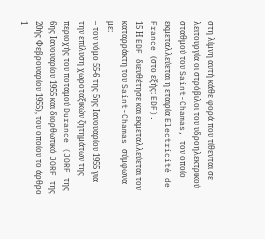στη λίμνη αυτή κάθε φορά που τίθενται σε λειτουργία οι στρόβιλοι του υδροηλεκτρικού σταθμού του Saint-Chamas, τον οποίο εκμεταλλεύεται η εταιρία Electricité de France (στο εξής: EDF).
15 Η EDF διευθέτησε και εκμεταλλεύεται τον καταρράκτη του Saint-Chamas σύμφωνα με:
– τον νόμο 55-6 της 5ης Ιανουαρίου 1955 για την επίλυση χωροταξικών ζητημάτων της περιοχής του ποταμού Durance (JORF της 6ης Ιανουαρίου 1955 και διορθωτικό JORF της 20ής Φεβρουαρίου 1955), του οποίου το άρθρο 1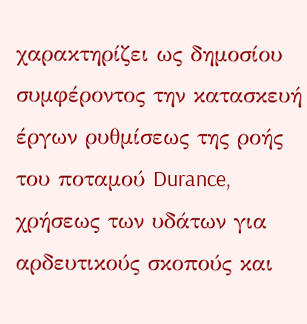χαρακτηρίζει ως δημοσίου συμφέροντος την κατασκευή έργων ρυθμίσεως της ροής του ποταμού Durance, χρήσεως των υδάτων για αρδευτικούς σκοπούς και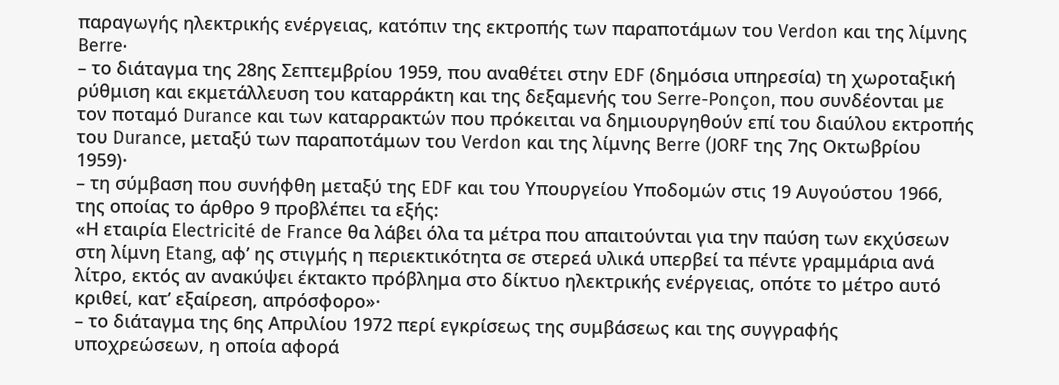παραγωγής ηλεκτρικής ενέργειας, κατόπιν της εκτροπής των παραποτάμων του Verdon και της λίμνης Berre·
– το διάταγμα της 28ης Σεπτεμβρίου 1959, που αναθέτει στην EDF (δημόσια υπηρεσία) τη χωροταξική ρύθμιση και εκμετάλλευση του καταρράκτη και της δεξαμενής του Serre-Ponçon, που συνδέονται με τον ποταμό Durance και των καταρρακτών που πρόκειται να δημιουργηθούν επί του διαύλου εκτροπής του Durance, μεταξύ των παραποτάμων του Verdon και της λίμνης Berre (JORF της 7ης Οκτωβρίου 1959)·
– τη σύμβαση που συνήφθη μεταξύ της EDF και του Υπουργείου Υποδομών στις 19 Αυγούστου 1966, της οποίας το άρθρο 9 προβλέπει τα εξής:
«Η εταιρία Electricité de France θα λάβει όλα τα μέτρα που απαιτούνται για την παύση των εκχύσεων στη λίμνη Etang, αφ’ ης στιγμής η περιεκτικότητα σε στερεά υλικά υπερβεί τα πέντε γραμμάρια ανά λίτρο, εκτός αν ανακύψει έκτακτο πρόβλημα στο δίκτυο ηλεκτρικής ενέργειας, οπότε το μέτρο αυτό κριθεί, κατ’ εξαίρεση, απρόσφορο»·
– το διάταγμα της 6ης Απριλίου 1972 περί εγκρίσεως της συμβάσεως και της συγγραφής υποχρεώσεων, η οποία αφορά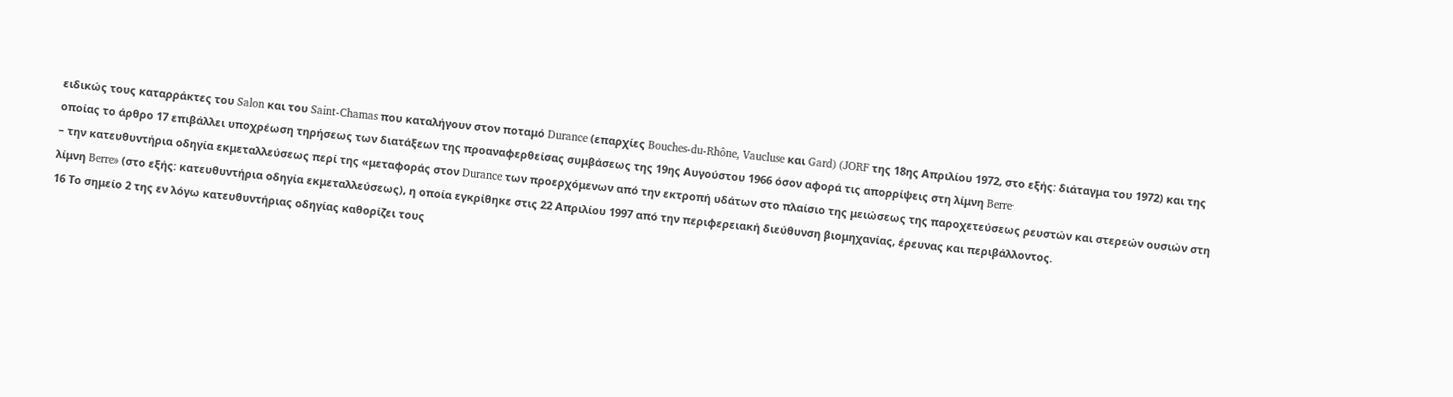ειδικώς τους καταρράκτες του Salon και του Saint-Chamas που καταλήγουν στον ποταμό Durance (επαρχίες Bouches-du-Rhône, Vaucluse και Gard) (JORF της 18ης Απριλίου 1972, στο εξής: διάταγμα του 1972) και της οποίας το άρθρο 17 επιβάλλει υποχρέωση τηρήσεως των διατάξεων της προαναφερθείσας συμβάσεως της 19ης Αυγούστου 1966 όσον αφορά τις απορρίψεις στη λίμνη Berre·
– την κατευθυντήρια οδηγία εκμεταλλεύσεως περί της «μεταφοράς στον Durance των προερχόμενων από την εκτροπή υδάτων στο πλαίσιο της μειώσεως της παροχετεύσεως ρευστών και στερεών ουσιών στη λίμνη Berre» (στο εξής: κατευθυντήρια οδηγία εκμεταλλεύσεως), η οποία εγκρίθηκε στις 22 Απριλίου 1997 από την περιφερειακή διεύθυνση βιομηχανίας, έρευνας και περιβάλλοντος.
16 Το σημείο 2 της εν λόγω κατευθυντήριας οδηγίας καθορίζει τους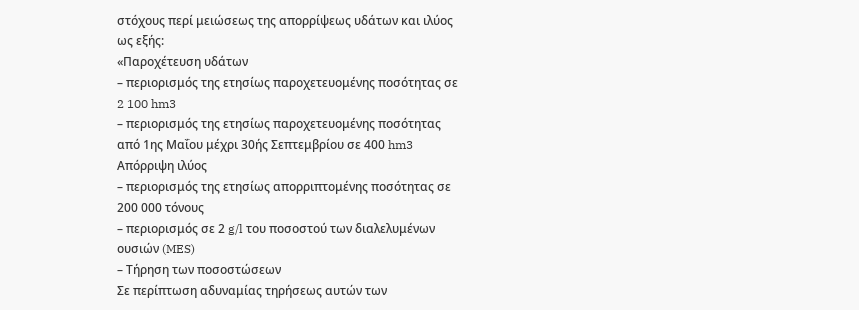στόχους περί μειώσεως της απορρίψεως υδάτων και ιλύος ως εξής:
«Παροχέτευση υδάτων
– περιορισμός της ετησίως παροχετευομένης ποσότητας σε 2 100 hm3
– περιορισμός της ετησίως παροχετευομένης ποσότητας από 1ης Μαΐου μέχρι 30ής Σεπτεμβρίου σε 400 hm3
Απόρριψη ιλύος
– περιορισμός της ετησίως απορριπτομένης ποσότητας σε 200 000 τόνους
– περιορισμός σε 2 g/l του ποσοστού των διαλελυμένων ουσιών (MES)
– Τήρηση των ποσοστώσεων
Σε περίπτωση αδυναμίας τηρήσεως αυτών των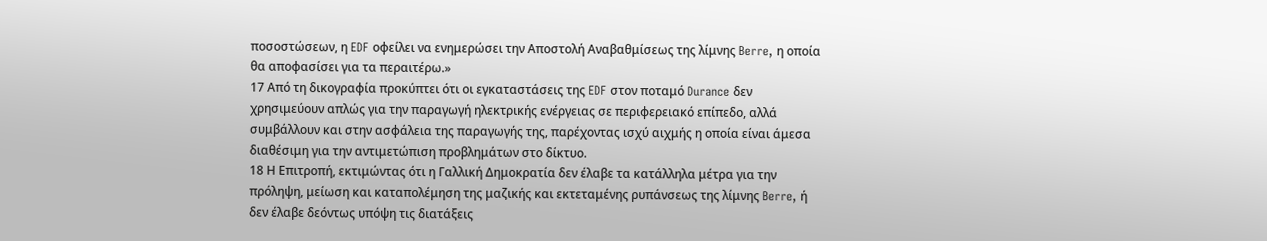ποσοστώσεων, η EDF οφείλει να ενημερώσει την Αποστολή Αναβαθμίσεως της λίμνης Berre, η οποία θα αποφασίσει για τα περαιτέρω.»
17 Από τη δικογραφία προκύπτει ότι οι εγκαταστάσεις της EDF στον ποταμό Durance δεν χρησιμεύουν απλώς για την παραγωγή ηλεκτρικής ενέργειας σε περιφερειακό επίπεδο, αλλά συμβάλλουν και στην ασφάλεια της παραγωγής της, παρέχοντας ισχύ αιχμής η οποία είναι άμεσα διαθέσιμη για την αντιμετώπιση προβλημάτων στο δίκτυο.
18 Η Επιτροπή, εκτιμώντας ότι η Γαλλική Δημοκρατία δεν έλαβε τα κατάλληλα μέτρα για την πρόληψη, μείωση και καταπολέμηση της μαζικής και εκτεταμένης ρυπάνσεως της λίμνης Berre, ή δεν έλαβε δεόντως υπόψη τις διατάξεις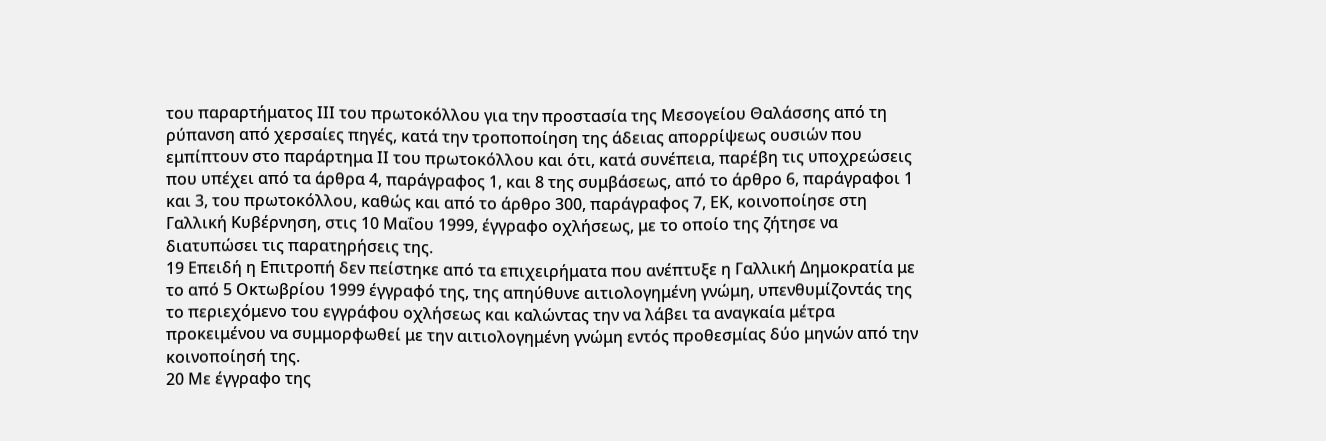του παραρτήματος ΙΙΙ του πρωτοκόλλου για την προστασία της Μεσογείου Θαλάσσης από τη ρύπανση από χερσαίες πηγές, κατά την τροποποίηση της άδειας απορρίψεως ουσιών που εμπίπτουν στο παράρτημα ΙΙ του πρωτοκόλλου και ότι, κατά συνέπεια, παρέβη τις υποχρεώσεις που υπέχει από τα άρθρα 4, παράγραφος 1, και 8 της συμβάσεως, από το άρθρο 6, παράγραφοι 1 και 3, του πρωτοκόλλου, καθώς και από το άρθρο 300, παράγραφος 7, ΕΚ, κοινοποίησε στη Γαλλική Κυβέρνηση, στις 10 Μαΐου 1999, έγγραφο οχλήσεως, με το οποίο της ζήτησε να διατυπώσει τις παρατηρήσεις της.
19 Επειδή η Επιτροπή δεν πείστηκε από τα επιχειρήματα που ανέπτυξε η Γαλλική Δημοκρατία με το από 5 Οκτωβρίου 1999 έγγραφό της, της απηύθυνε αιτιολογημένη γνώμη, υπενθυμίζοντάς της το περιεχόμενο του εγγράφου οχλήσεως και καλώντας την να λάβει τα αναγκαία μέτρα προκειμένου να συμμορφωθεί με την αιτιολογημένη γνώμη εντός προθεσμίας δύο μηνών από την κοινοποίησή της.
20 Με έγγραφο της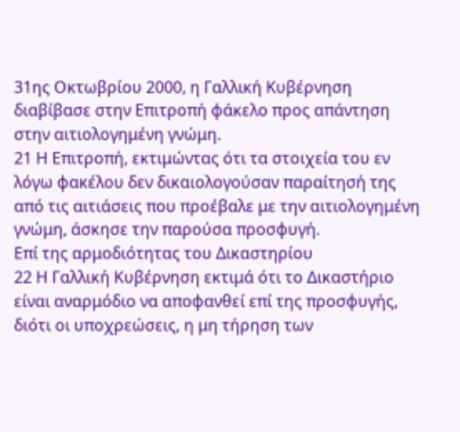31ης Οκτωβρίου 2000, η Γαλλική Κυβέρνηση διαβίβασε στην Επιτροπή φάκελο προς απάντηση στην αιτιολογημένη γνώμη.
21 Η Επιτροπή, εκτιμώντας ότι τα στοιχεία του εν λόγω φακέλου δεν δικαιολογούσαν παραίτησή της από τις αιτιάσεις που προέβαλε με την αιτιολογημένη γνώμη, άσκησε την παρούσα προσφυγή.
Επί της αρμοδιότητας του Δικαστηρίου
22 Η Γαλλική Κυβέρνηση εκτιμά ότι το Δικαστήριο είναι αναρμόδιο να αποφανθεί επί της προσφυγής, διότι οι υποχρεώσεις, η μη τήρηση των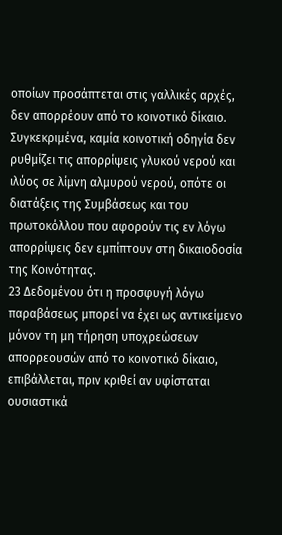οποίων προσάπτεται στις γαλλικές αρχές, δεν απορρέουν από το κοινοτικό δίκαιο. Συγκεκριμένα, καμία κοινοτική οδηγία δεν ρυθμίζει τις απορρίψεις γλυκού νερού και ιλύος σε λίμνη αλμυρού νερού, οπότε οι διατάξεις της Συμβάσεως και του πρωτοκόλλου που αφορούν τις εν λόγω απορρίψεις δεν εμπίπτουν στη δικαιοδοσία της Κοινότητας.
23 Δεδομένου ότι η προσφυγή λόγω παραβάσεως μπορεί να έχει ως αντικείμενο μόνον τη μη τήρηση υποχρεώσεων απορρεουσών από το κοινοτικό δίκαιο, επιβάλλεται, πριν κριθεί αν υφίσταται ουσιαστικά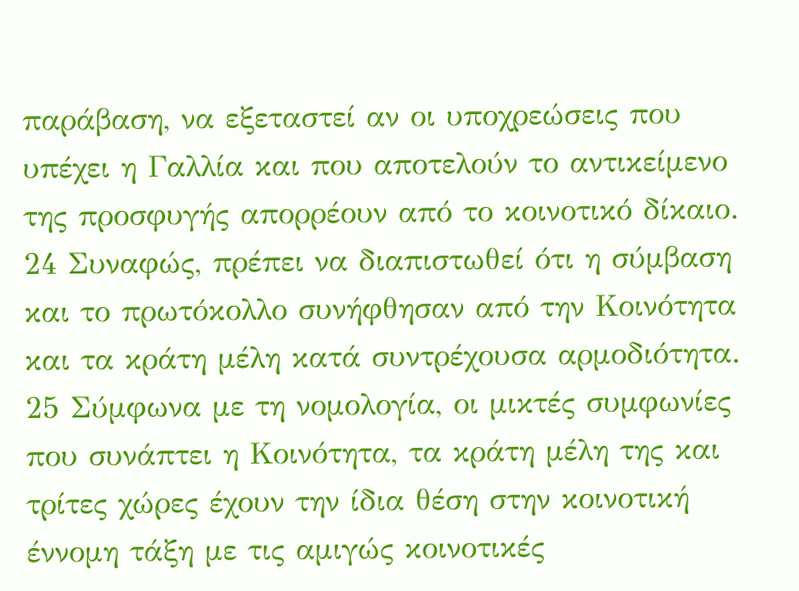παράβαση, να εξεταστεί αν οι υποχρεώσεις που υπέχει η Γαλλία και που αποτελούν το αντικείμενο της προσφυγής απορρέουν από το κοινοτικό δίκαιο.
24 Συναφώς, πρέπει να διαπιστωθεί ότι η σύμβαση και το πρωτόκολλο συνήφθησαν από την Κοινότητα και τα κράτη μέλη κατά συντρέχουσα αρμοδιότητα.
25 Σύμφωνα με τη νομολογία, οι μικτές συμφωνίες που συνάπτει η Κοινότητα, τα κράτη μέλη της και τρίτες χώρες έχουν την ίδια θέση στην κοινοτική έννομη τάξη με τις αμιγώς κοινοτικές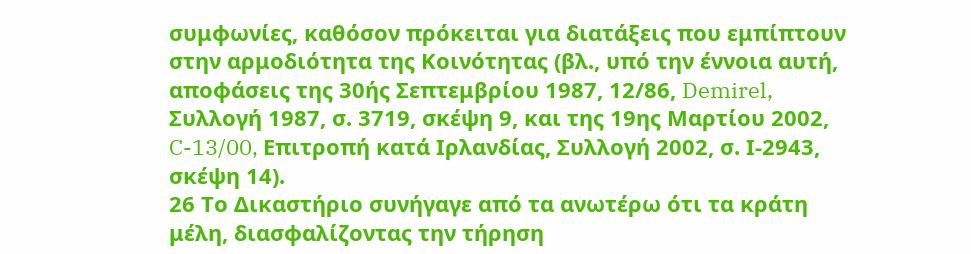συμφωνίες, καθόσον πρόκειται για διατάξεις που εμπίπτουν στην αρμοδιότητα της Κοινότητας (βλ., υπό την έννοια αυτή, αποφάσεις της 30ής Σεπτεμβρίου 1987, 12/86, Demirel, Συλλογή 1987, σ. 3719, σκέψη 9, και της 19ης Μαρτίου 2002, C-13/00, Επιτροπή κατά Ιρλανδίας, Συλλογή 2002, σ. Ι-2943, σκέψη 14).
26 Το Δικαστήριο συνήγαγε από τα ανωτέρω ότι τα κράτη μέλη, διασφαλίζοντας την τήρηση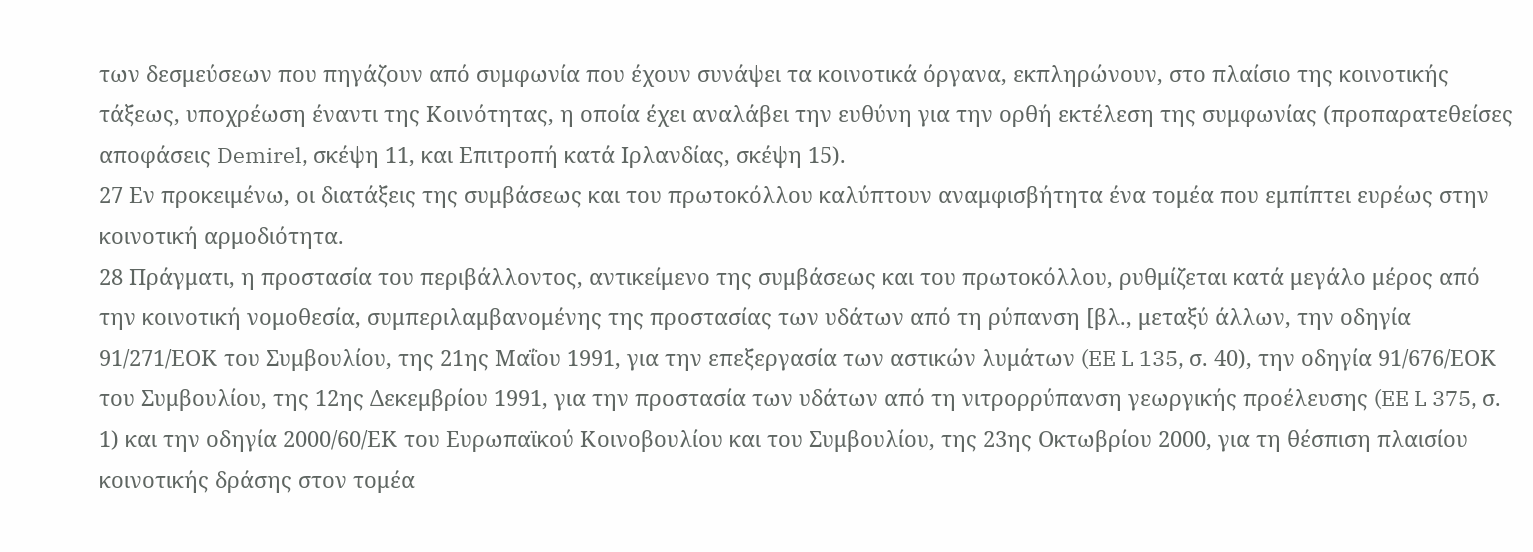των δεσμεύσεων που πηγάζουν από συμφωνία που έχουν συνάψει τα κοινοτικά όργανα, εκπληρώνουν, στο πλαίσιο της κοινοτικής τάξεως, υποχρέωση έναντι της Κοινότητας, η οποία έχει αναλάβει την ευθύνη για την ορθή εκτέλεση της συμφωνίας (προπαρατεθείσες αποφάσεις Demirel, σκέψη 11, και Επιτροπή κατά Ιρλανδίας, σκέψη 15).
27 Εν προκειμένω, οι διατάξεις της συμβάσεως και του πρωτοκόλλου καλύπτουν αναμφισβήτητα ένα τομέα που εμπίπτει ευρέως στην κοινοτική αρμοδιότητα.
28 Πράγματι, η προστασία του περιβάλλοντος, αντικείμενο της συμβάσεως και του πρωτοκόλλου, ρυθμίζεται κατά μεγάλο μέρος από την κοινοτική νομοθεσία, συμπεριλαμβανομένης της προστασίας των υδάτων από τη ρύπανση [βλ., μεταξύ άλλων, την οδηγία 91/271/ΕΟΚ του Συμβουλίου, της 21ης Μαΐου 1991, για την επεξεργασία των αστικών λυμάτων (EE L 135, σ. 40), την οδηγία 91/676/ΕΟΚ του Συμβουλίου, της 12ης Δεκεμβρίου 1991, για την προστασία των υδάτων από τη νιτρορρύπανση γεωργικής προέλευσης (EE L 375, σ. 1) και την οδηγία 2000/60/ΕΚ του Ευρωπαϊκού Κοινοβουλίου και του Συμβουλίου, της 23ης Οκτωβρίου 2000, για τη θέσπιση πλαισίου κοινοτικής δράσης στον τομέα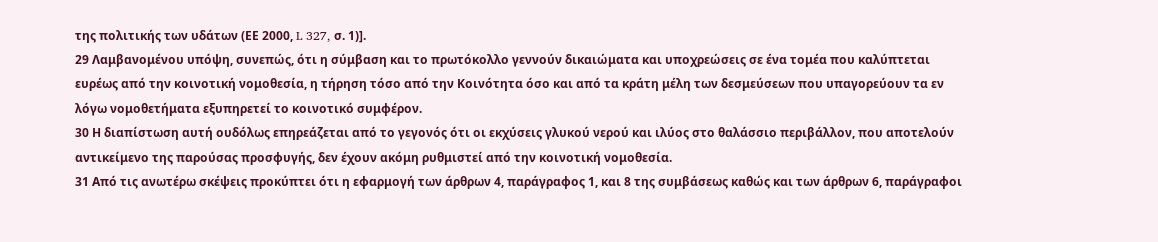της πολιτικής των υδάτων (ΕΕ 2000, L 327, σ. 1)].
29 Λαμβανομένου υπόψη, συνεπώς, ότι η σύμβαση και το πρωτόκολλο γεννούν δικαιώματα και υποχρεώσεις σε ένα τομέα που καλύπτεται ευρέως από την κοινοτική νομοθεσία, η τήρηση τόσο από την Κοινότητα όσο και από τα κράτη μέλη των δεσμεύσεων που υπαγορεύουν τα εν λόγω νομοθετήματα εξυπηρετεί το κοινοτικό συμφέρον.
30 Η διαπίστωση αυτή ουδόλως επηρεάζεται από το γεγονός ότι οι εκχύσεις γλυκού νερού και ιλύος στο θαλάσσιο περιβάλλον, που αποτελούν αντικείμενο της παρούσας προσφυγής, δεν έχουν ακόμη ρυθμιστεί από την κοινοτική νομοθεσία.
31 Από τις ανωτέρω σκέψεις προκύπτει ότι η εφαρμογή των άρθρων 4, παράγραφος 1, και 8 της συμβάσεως καθώς και των άρθρων 6, παράγραφοι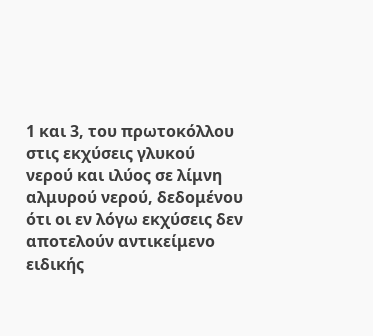1 και 3, του πρωτοκόλλου στις εκχύσεις γλυκού νερού και ιλύος σε λίμνη αλμυρού νερού, δεδομένου ότι οι εν λόγω εκχύσεις δεν αποτελούν αντικείμενο ειδικής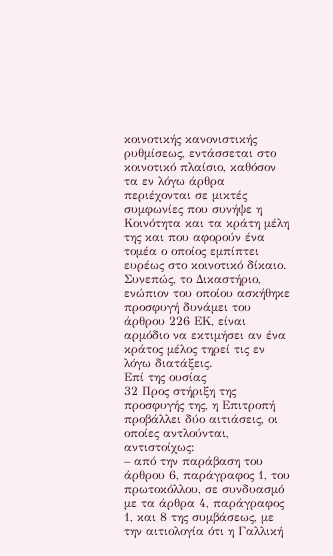κοινοτικής κανονιστικής ρυθμίσεως, εντάσσεται στο κοινοτικό πλαίσιο, καθόσον τα εν λόγω άρθρα περιέχονται σε μικτές συμφωνίες που συνήψε η Κοινότητα και τα κράτη μέλη της και που αφορούν ένα τομέα ο οποίος εμπίπτει ευρέως στο κοινοτικό δίκαιο. Συνεπώς, το Δικαστήριο, ενώπιον του οποίου ασκήθηκε προσφυγή δυνάμει του άρθρου 226 ΕΚ, είναι αρμόδιο να εκτιμήσει αν ένα κράτος μέλος τηρεί τις εν λόγω διατάξεις.
Επί της ουσίας
32 Προς στήριξη της προσφυγής της, η Επιτροπή προβάλλει δύο αιτιάσεις, οι οποίες αντλούνται, αντιστοίχως:
– από την παράβαση του άρθρου 6, παράγραφος 1, του πρωτοκόλλου, σε συνδυασμό με τα άρθρα 4, παράγραφος 1, και 8 της συμβάσεως, με την αιτιολογία ότι η Γαλλική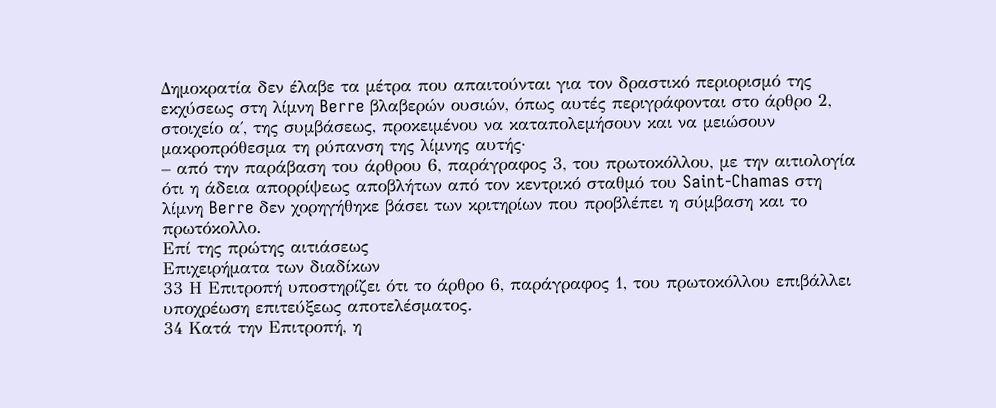Δημοκρατία δεν έλαβε τα μέτρα που απαιτούνται για τον δραστικό περιορισμό της εκχύσεως στη λίμνη Berre βλαβερών ουσιών, όπως αυτές περιγράφονται στο άρθρο 2, στοιχείο α΄, της συμβάσεως, προκειμένου να καταπολεμήσουν και να μειώσουν μακροπρόθεσμα τη ρύπανση της λίμνης αυτής·
– από την παράβαση του άρθρου 6, παράγραφος 3, του πρωτοκόλλου, με την αιτιολογία ότι η άδεια απορρίψεως αποβλήτων από τον κεντρικό σταθμό του Saint-Chamas στη λίμνη Berre δεν χορηγήθηκε βάσει των κριτηρίων που προβλέπει η σύμβαση και το πρωτόκολλο.
Επί της πρώτης αιτιάσεως
Επιχειρήματα των διαδίκων
33 Η Επιτροπή υποστηρίζει ότι το άρθρο 6, παράγραφος 1, του πρωτοκόλλου επιβάλλει υποχρέωση επιτεύξεως αποτελέσματος.
34 Κατά την Επιτροπή, η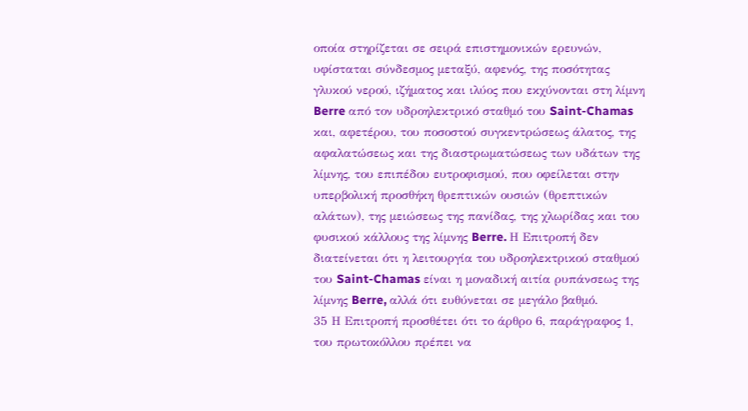οποία στηρίζεται σε σειρά επιστημονικών ερευνών, υφίσταται σύνδεσμος μεταξύ, αφενός, της ποσότητας γλυκού νερού, ιζήματος και ιλύος που εκχύνονται στη λίμνη Berre από τον υδροηλεκτρικό σταθμό του Saint-Chamas και, αφετέρου, του ποσοστού συγκεντρώσεως άλατος, της αφαλατώσεως και της διαστρωματώσεως των υδάτων της λίμνης, του επιπέδου ευτροφισμού, που οφείλεται στην υπερβολική προσθήκη θρεπτικών ουσιών (θρεπτικών αλάτων), της μειώσεως της πανίδας, της χλωρίδας και του φυσικού κάλλους της λίμνης Berre. Η Επιτροπή δεν διατείνεται ότι η λειτουργία του υδροηλεκτρικού σταθμού του Saint-Chamas είναι η μοναδική αιτία ρυπάνσεως της λίμνης Berre, αλλά ότι ευθύνεται σε μεγάλο βαθμό.
35 Η Επιτροπή προσθέτει ότι το άρθρο 6, παράγραφος 1, του πρωτοκόλλου πρέπει να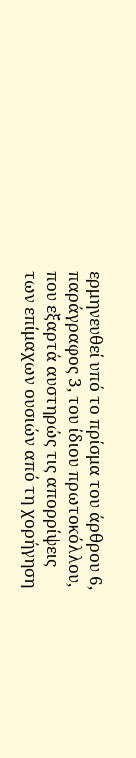ερμηνευθεί υπό το πρίσμα του άρθρου 6, παράγραφος 3, του ίδιου πρωτοκόλλου, που εξαρτά αυστηρώς τις απορρίψεις των επίμαχων ουσιών από τη χορήγηση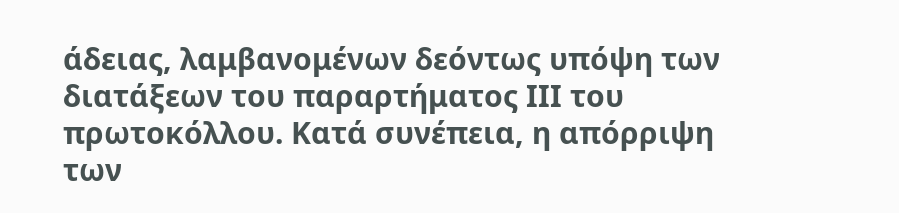άδειας, λαμβανομένων δεόντως υπόψη των διατάξεων του παραρτήματος ΙΙΙ του πρωτοκόλλου. Κατά συνέπεια, η απόρριψη των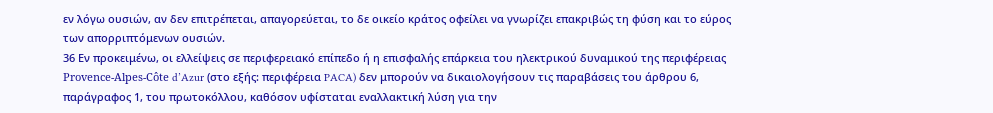εν λόγω ουσιών, αν δεν επιτρέπεται, απαγορεύεται, το δε οικείο κράτος οφείλει να γνωρίζει επακριβώς τη φύση και το εύρος των απορριπτόμενων ουσιών.
36 Εν προκειμένω, οι ελλείψεις σε περιφερειακό επίπεδο ή η επισφαλής επάρκεια του ηλεκτρικού δυναμικού της περιφέρειας Provence-Alpes-Côte d’Azur (στο εξής: περιφέρεια PACA) δεν μπορούν να δικαιολογήσουν τις παραβάσεις του άρθρου 6, παράγραφος 1, του πρωτοκόλλου, καθόσον υφίσταται εναλλακτική λύση για την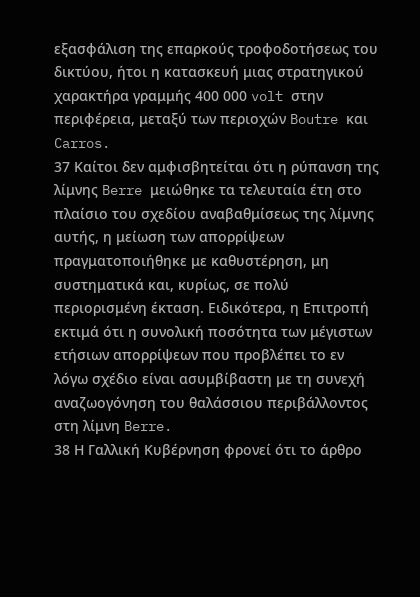εξασφάλιση της επαρκούς τροφοδοτήσεως του δικτύου, ήτοι η κατασκευή μιας στρατηγικού χαρακτήρα γραμμής 400 000 volt στην περιφέρεια, μεταξύ των περιοχών Boutre και Carros.
37 Καίτοι δεν αμφισβητείται ότι η ρύπανση της λίμνης Berre μειώθηκε τα τελευταία έτη στο πλαίσιο του σχεδίου αναβαθμίσεως της λίμνης αυτής, η μείωση των απορρίψεων πραγματοποιήθηκε με καθυστέρηση, μη συστηματικά και, κυρίως, σε πολύ περιορισμένη έκταση. Ειδικότερα, η Επιτροπή εκτιμά ότι η συνολική ποσότητα των μέγιστων ετήσιων απορρίψεων που προβλέπει το εν λόγω σχέδιο είναι ασυμβίβαστη με τη συνεχή αναζωογόνηση του θαλάσσιου περιβάλλοντος στη λίμνη Berre.
38 Η Γαλλική Κυβέρνηση φρονεί ότι το άρθρο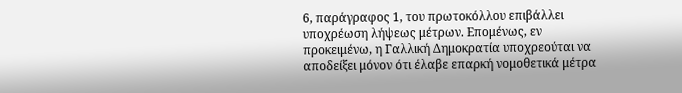6, παράγραφος 1, του πρωτοκόλλου επιβάλλει υποχρέωση λήψεως μέτρων. Επομένως, εν προκειμένω, η Γαλλική Δημοκρατία υποχρεούται να αποδείξει μόνον ότι έλαβε επαρκή νομοθετικά μέτρα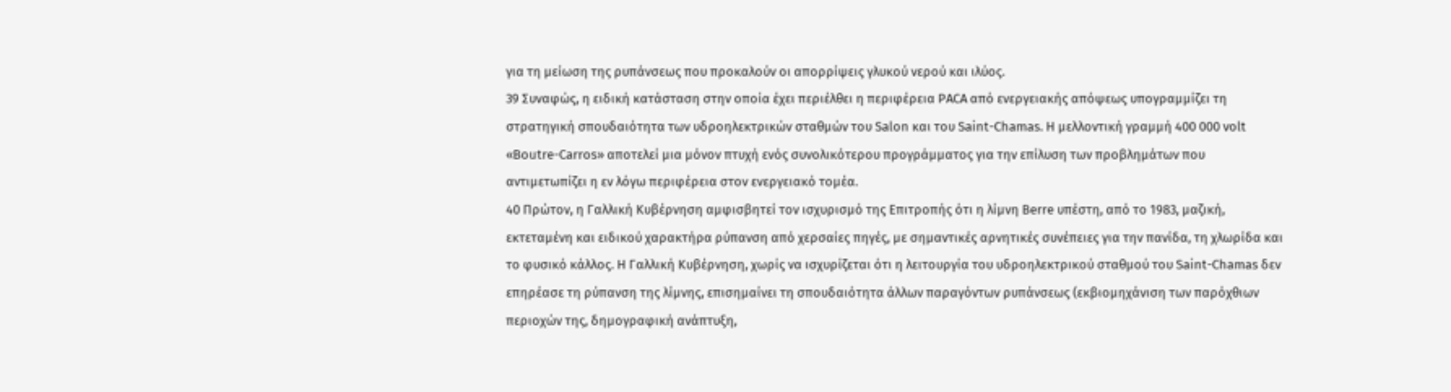για τη μείωση της ρυπάνσεως που προκαλούν οι απορρίψεις γλυκού νερού και ιλύος.
39 Συναφώς, η ειδική κατάσταση στην οποία έχει περιέλθει η περιφέρεια PACA από ενεργειακής απόψεως υπογραμμίζει τη στρατηγική σπουδαιότητα των υδροηλεκτρικών σταθμών του Salon και του Saint-Chamas. Η μελλοντική γραμμή 400 000 volt «Boutre-Carros» αποτελεί μια μόνον πτυχή ενός συνολικότερου προγράμματος για την επίλυση των προβλημάτων που αντιμετωπίζει η εν λόγω περιφέρεια στον ενεργειακό τομέα.
40 Πρώτον, η Γαλλική Κυβέρνηση αμφισβητεί τον ισχυρισμό της Επιτροπής ότι η λίμνη Berre υπέστη, από το 1983, μαζική, εκτεταμένη και ειδικού χαρακτήρα ρύπανση από χερσαίες πηγές, με σημαντικές αρνητικές συνέπειες για την πανίδα, τη χλωρίδα και το φυσικό κάλλος. Η Γαλλική Κυβέρνηση, χωρίς να ισχυρίζεται ότι η λειτουργία του υδροηλεκτρικού σταθμού του Saint-Chamas δεν επηρέασε τη ρύπανση της λίμνης, επισημαίνει τη σπουδαιότητα άλλων παραγόντων ρυπάνσεως (εκβιομηχάνιση των παρόχθιων περιοχών της, δημογραφική ανάπτυξη,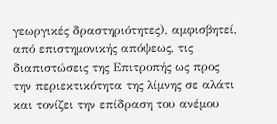γεωργικές δραστηριότητες), αμφισβητεί, από επιστημονικής απόψεως, τις διαπιστώσεις της Επιτροπής ως προς την περιεκτικότητα της λίμνης σε αλάτι και τονίζει την επίδραση του ανέμου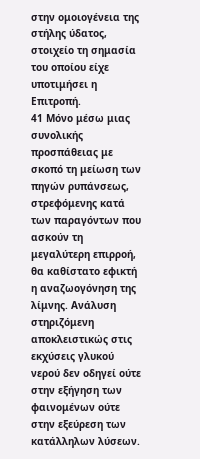στην ομοιογένεια της στήλης ύδατος, στοιχείο τη σημασία του οποίου είχε υποτιμήσει η Επιτροπή.
41 Μόνο μέσω μιας συνολικής προσπάθειας με σκοπό τη μείωση των πηγών ρυπάνσεως, στρεφόμενης κατά των παραγόντων που ασκούν τη μεγαλύτερη επιρροή, θα καθίστατο εφικτή η αναζωογόνηση της λίμνης. Ανάλυση στηριζόμενη αποκλειστικώς στις εκχύσεις γλυκού νερού δεν οδηγεί ούτε στην εξήγηση των φαινομένων ούτε στην εξεύρεση των κατάλληλων λύσεων.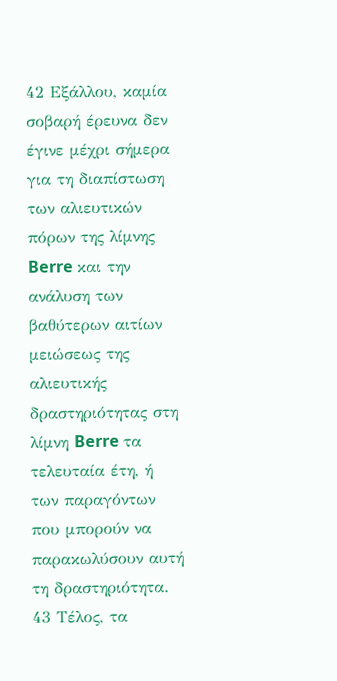42 Εξάλλου, καμία σοβαρή έρευνα δεν έγινε μέχρι σήμερα για τη διαπίστωση των αλιευτικών πόρων της λίμνης Berre και την ανάλυση των βαθύτερων αιτίων μειώσεως της αλιευτικής δραστηριότητας στη λίμνη Berre τα τελευταία έτη, ή των παραγόντων που μπορούν να παρακωλύσουν αυτή τη δραστηριότητα.
43 Τέλος, τα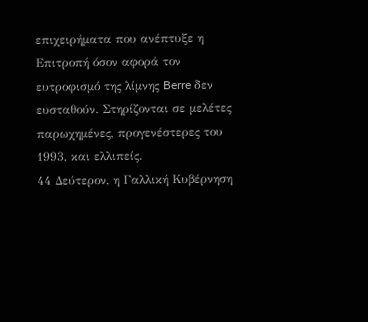επιχειρήματα που ανέπτυξε η Επιτροπή όσον αφορά τον ευτροφισμό της λίμνης Berre δεν ευσταθούν. Στηρίζονται σε μελέτες παρωχημένες, προγενέστερες του 1993, και ελλιπείς.
44 Δεύτερον, η Γαλλική Κυβέρνηση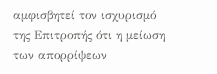αμφισβητεί τον ισχυρισμό της Επιτροπής ότι η μείωση των απορρίψεων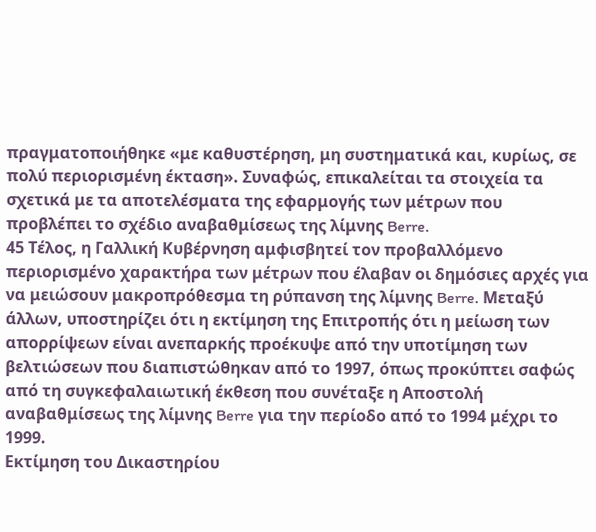πραγματοποιήθηκε «με καθυστέρηση, μη συστηματικά και, κυρίως, σε πολύ περιορισμένη έκταση». Συναφώς, επικαλείται τα στοιχεία τα σχετικά με τα αποτελέσματα της εφαρμογής των μέτρων που προβλέπει το σχέδιο αναβαθμίσεως της λίμνης Berre.
45 Τέλος, η Γαλλική Κυβέρνηση αμφισβητεί τον προβαλλόμενο περιορισμένο χαρακτήρα των μέτρων που έλαβαν οι δημόσιες αρχές για να μειώσουν μακροπρόθεσμα τη ρύπανση της λίμνης Berre. Μεταξύ άλλων, υποστηρίζει ότι η εκτίμηση της Επιτροπής ότι η μείωση των απορρίψεων είναι ανεπαρκής προέκυψε από την υποτίμηση των βελτιώσεων που διαπιστώθηκαν από το 1997, όπως προκύπτει σαφώς από τη συγκεφαλαιωτική έκθεση που συνέταξε η Αποστολή αναβαθμίσεως της λίμνης Berre για την περίοδο από το 1994 μέχρι το 1999.
Εκτίμηση του Δικαστηρίου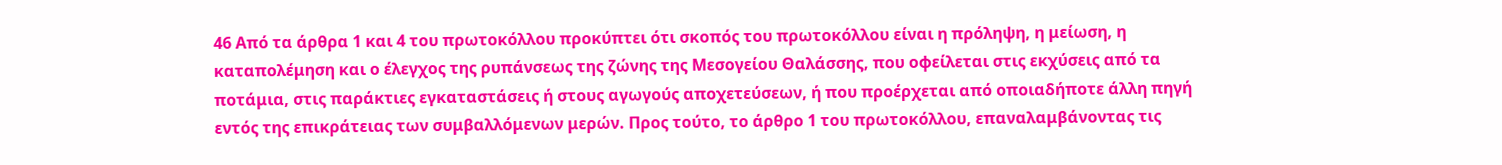46 Από τα άρθρα 1 και 4 του πρωτοκόλλου προκύπτει ότι σκοπός του πρωτοκόλλου είναι η πρόληψη, η μείωση, η καταπολέμηση και ο έλεγχος της ρυπάνσεως της ζώνης της Μεσογείου Θαλάσσης, που οφείλεται στις εκχύσεις από τα ποτάμια, στις παράκτιες εγκαταστάσεις ή στους αγωγούς αποχετεύσεων, ή που προέρχεται από οποιαδήποτε άλλη πηγή εντός της επικράτειας των συμβαλλόμενων μερών. Προς τούτο, το άρθρο 1 του πρωτοκόλλου, επαναλαμβάνοντας τις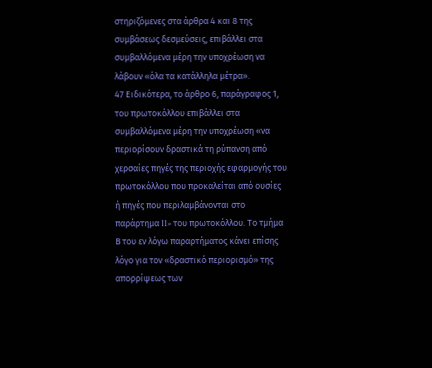στηριζόμενες στα άρθρα 4 και 8 της συμβάσεως δεσμεύσεις, επιβάλλει στα συμβαλλόμενα μέρη την υποχρέωση να λάβουν «όλα τα κατάλληλα μέτρα».
47 Ειδικότερα, το άρθρο 6, παράγραφος 1, του πρωτοκόλλου επιβάλλει στα συμβαλλόμενα μέρη την υποχρέωση «να περιορίσουν δραστικά τη ρύπανση από χερσαίες πηγές της περιοχής εφαρμογής του πρωτοκόλλου που προκαλείται από ουσίες ή πηγές που περιλαμβάνονται στο παράρτημα II» του πρωτοκόλλου. Το τμήμα Β του εν λόγω παραρτήματος κάνει επίσης λόγο για τον «δραστικό περιορισμό» της απορρίψεως των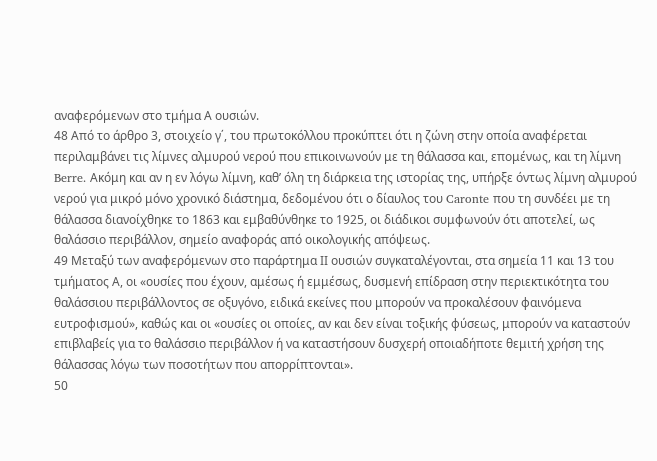αναφερόμενων στο τμήμα Α ουσιών.
48 Από το άρθρο 3, στοιχείο γ΄, του πρωτοκόλλου προκύπτει ότι η ζώνη στην οποία αναφέρεται περιλαμβάνει τις λίμνες αλμυρού νερού που επικοινωνούν με τη θάλασσα και, επομένως, και τη λίμνη Berre. Ακόμη και αν η εν λόγω λίμνη, καθ’ όλη τη διάρκεια της ιστορίας της, υπήρξε όντως λίμνη αλμυρού νερού για μικρό μόνο χρονικό διάστημα, δεδομένου ότι ο δίαυλος του Caronte που τη συνδέει με τη θάλασσα διανοίχθηκε το 1863 και εμβαθύνθηκε το 1925, οι διάδικοι συμφωνούν ότι αποτελεί, ως θαλάσσιο περιβάλλον, σημείο αναφοράς από οικολογικής απόψεως.
49 Μεταξύ των αναφερόμενων στο παράρτημα ΙΙ ουσιών συγκαταλέγονται, στα σημεία 11 και 13 του τμήματος Α, οι «ουσίες που έχουν, αμέσως ή εμμέσως, δυσμενή επίδραση στην περιεκτικότητα του θαλάσσιου περιβάλλοντος σε οξυγόνο, ειδικά εκείνες που μπορούν να προκαλέσουν φαινόμενα ευτροφισμού», καθώς και οι «ουσίες οι οποίες, αν και δεν είναι τοξικής φύσεως, μπορούν να καταστούν επιβλαβείς για το θαλάσσιο περιβάλλον ή να καταστήσουν δυσχερή οποιαδήποτε θεμιτή χρήση της θάλασσας λόγω των ποσοτήτων που απορρίπτονται».
50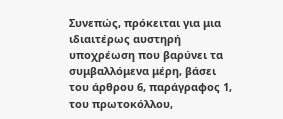Συνεπώς, πρόκειται για μια ιδιαιτέρως αυστηρή υποχρέωση που βαρύνει τα συμβαλλόμενα μέρη, βάσει του άρθρου 6, παράγραφος 1, του πρωτοκόλλου,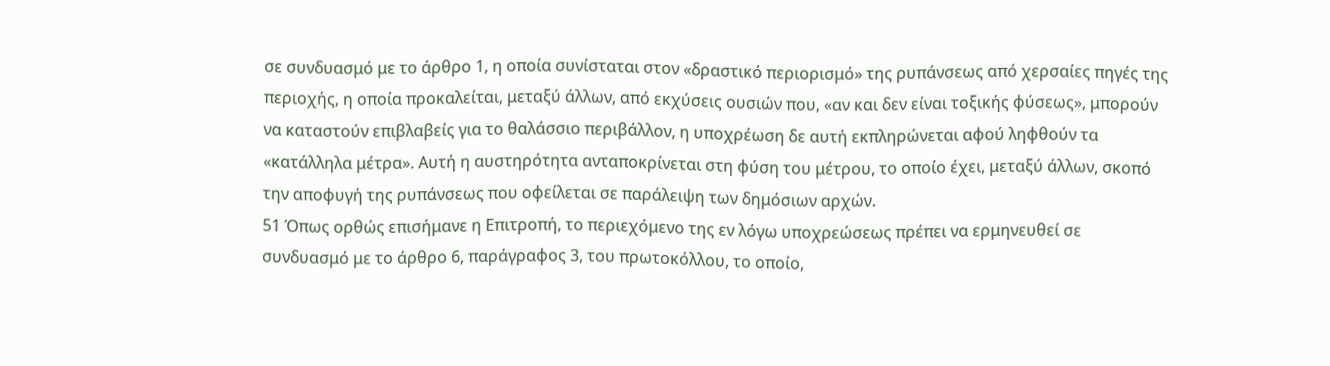σε συνδυασμό με το άρθρο 1, η οποία συνίσταται στον «δραστικό περιορισμό» της ρυπάνσεως από χερσαίες πηγές της περιοχής, η οποία προκαλείται, μεταξύ άλλων, από εκχύσεις ουσιών που, «αν και δεν είναι τοξικής φύσεως», μπορούν να καταστούν επιβλαβείς για το θαλάσσιο περιβάλλον, η υποχρέωση δε αυτή εκπληρώνεται αφού ληφθούν τα «κατάλληλα μέτρα». Αυτή η αυστηρότητα ανταποκρίνεται στη φύση του μέτρου, το οποίο έχει, μεταξύ άλλων, σκοπό την αποφυγή της ρυπάνσεως που οφείλεται σε παράλειψη των δημόσιων αρχών.
51 Όπως ορθώς επισήμανε η Επιτροπή, το περιεχόμενο της εν λόγω υποχρεώσεως πρέπει να ερμηνευθεί σε συνδυασμό με το άρθρο 6, παράγραφος 3, του πρωτοκόλλου, το οποίο,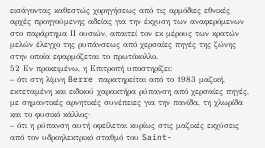εισάγοντας καθεστώς χορηγήσεως από τις αρμόδιες εθνικές αρχές προηγούμενης αδείας για την έκχυση των αναφερόμενων στο παράρτημα ΙΙ ουσιών, απαιτεί τον εκ μέρους των κρατών μελών έλεγχο της ρυπάνσεως από χερσαίες πηγές της ζώνης στην οποία εφαρμόζεται το πρωτόκολλο.
52 Εν προκειμένω, η Επιτροπή υποστηρίζει:
– ότι στη λίμνη Berre παρατηρείται από το 1983 μαζική, εκτεταμένη και ειδικού χαρακτήρα ρύπανση από χερσαίες πηγές, με σημαντικές αρνητικές συνέπειες για την πανίδα, τη χλωρίδα και το φυσικό κάλλος·
– ότι η ρύπανση αυτή οφείλεται κυρίως στις μαζικές εκχύσεις από τον υδροηλεκτρικό σταθμό του Saint-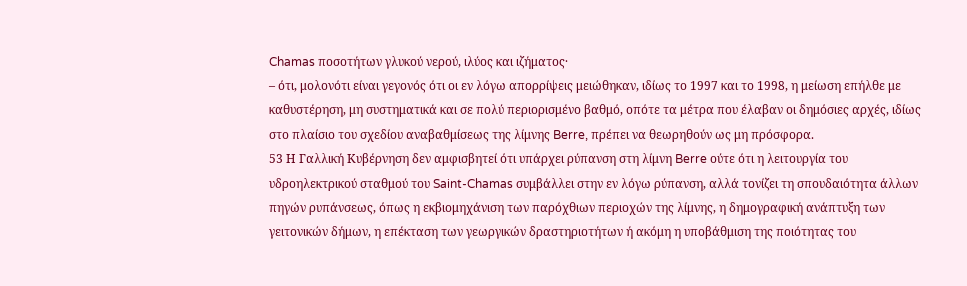Chamas ποσοτήτων γλυκού νερού, ιλύος και ιζήματος·
– ότι, μολονότι είναι γεγονός ότι οι εν λόγω απορρίψεις μειώθηκαν, ιδίως το 1997 και το 1998, η μείωση επήλθε με καθυστέρηση, μη συστηματικά και σε πολύ περιορισμένο βαθμό, οπότε τα μέτρα που έλαβαν οι δημόσιες αρχές, ιδίως στο πλαίσιο του σχεδίου αναβαθμίσεως της λίμνης Berre, πρέπει να θεωρηθούν ως μη πρόσφορα.
53 Η Γαλλική Κυβέρνηση δεν αμφισβητεί ότι υπάρχει ρύπανση στη λίμνη Berre ούτε ότι η λειτουργία του υδροηλεκτρικού σταθμού του Saint-Chamas συμβάλλει στην εν λόγω ρύπανση, αλλά τονίζει τη σπουδαιότητα άλλων πηγών ρυπάνσεως, όπως η εκβιομηχάνιση των παρόχθιων περιοχών της λίμνης, η δημογραφική ανάπτυξη των γειτονικών δήμων, η επέκταση των γεωργικών δραστηριοτήτων ή ακόμη η υποβάθμιση της ποιότητας του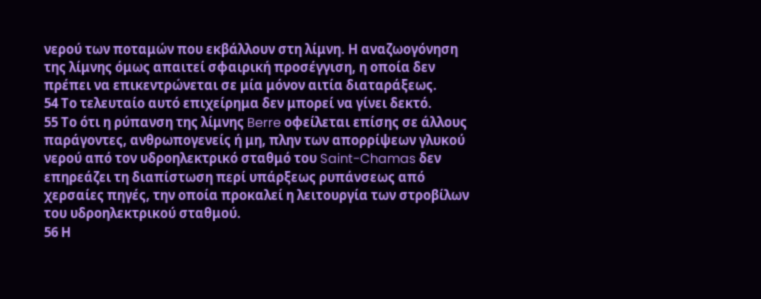νερού των ποταμών που εκβάλλουν στη λίμνη. Η αναζωογόνηση της λίμνης όμως απαιτεί σφαιρική προσέγγιση, η οποία δεν πρέπει να επικεντρώνεται σε μία μόνον αιτία διαταράξεως.
54 Το τελευταίο αυτό επιχείρημα δεν μπορεί να γίνει δεκτό.
55 Το ότι η ρύπανση της λίμνης Berre οφείλεται επίσης σε άλλους παράγοντες, ανθρωπογενείς ή μη, πλην των απορρίψεων γλυκού νερού από τον υδροηλεκτρικό σταθμό του Saint-Chamas δεν επηρεάζει τη διαπίστωση περί υπάρξεως ρυπάνσεως από χερσαίες πηγές, την οποία προκαλεί η λειτουργία των στροβίλων του υδροηλεκτρικού σταθμού.
56 Η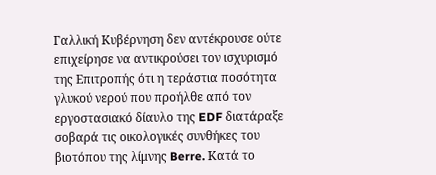Γαλλική Κυβέρνηση δεν αντέκρουσε ούτε επιχείρησε να αντικρούσει τον ισχυρισμό της Επιτροπής ότι η τεράστια ποσότητα γλυκού νερού που προήλθε από τον εργοστασιακό δίαυλο της EDF διατάραξε σοβαρά τις οικολογικές συνθήκες του βιοτόπου της λίμνης Berre. Κατά το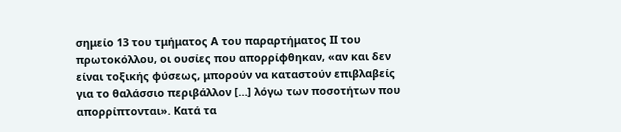σημείο 13 του τμήματος Α του παραρτήματος ΙΙ του πρωτοκόλλου, οι ουσίες που απορρίφθηκαν, «αν και δεν είναι τοξικής φύσεως, μπορούν να καταστούν επιβλαβείς για το θαλάσσιο περιβάλλον […] λόγω των ποσοτήτων που απορρίπτονται». Κατά τα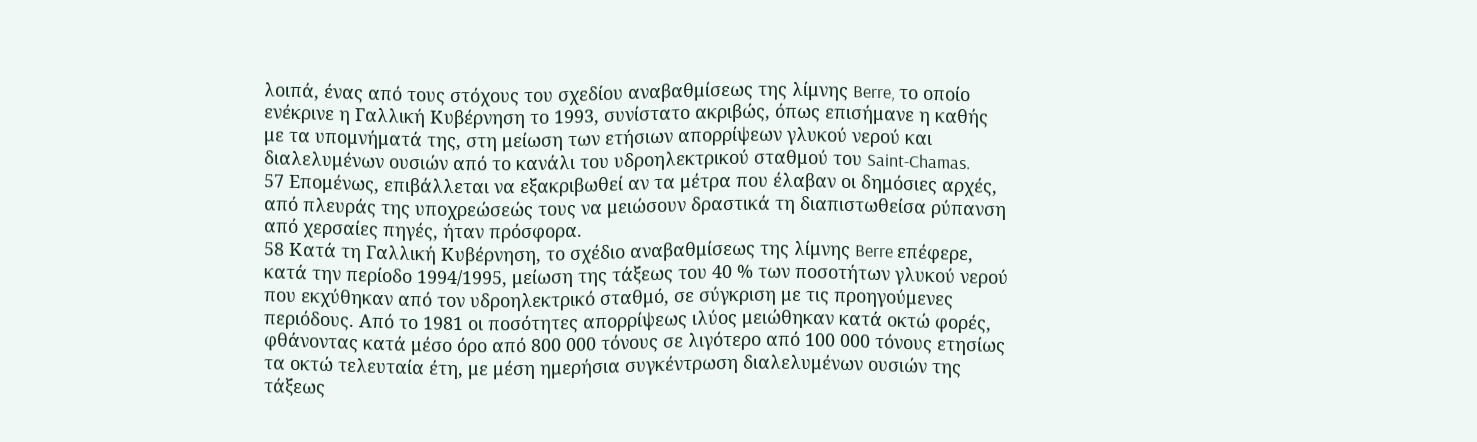λοιπά, ένας από τους στόχους του σχεδίου αναβαθμίσεως της λίμνης Berre, το οποίο ενέκρινε η Γαλλική Κυβέρνηση το 1993, συνίστατο ακριβώς, όπως επισήμανε η καθής με τα υπομνήματά της, στη μείωση των ετήσιων απορρίψεων γλυκού νερού και διαλελυμένων ουσιών από το κανάλι του υδροηλεκτρικού σταθμού του Saint-Chamas.
57 Επομένως, επιβάλλεται να εξακριβωθεί αν τα μέτρα που έλαβαν οι δημόσιες αρχές, από πλευράς της υποχρεώσεώς τους να μειώσουν δραστικά τη διαπιστωθείσα ρύπανση από χερσαίες πηγές, ήταν πρόσφορα.
58 Κατά τη Γαλλική Κυβέρνηση, το σχέδιο αναβαθμίσεως της λίμνης Berre επέφερε, κατά την περίοδο 1994/1995, μείωση της τάξεως του 40 % των ποσοτήτων γλυκού νερού που εκχύθηκαν από τον υδροηλεκτρικό σταθμό, σε σύγκριση με τις προηγούμενες περιόδους. Από το 1981 οι ποσότητες απορρίψεως ιλύος μειώθηκαν κατά οκτώ φορές, φθάνοντας κατά μέσο όρο από 800 000 τόνους σε λιγότερο από 100 000 τόνους ετησίως τα οκτώ τελευταία έτη, με μέση ημερήσια συγκέντρωση διαλελυμένων ουσιών της τάξεως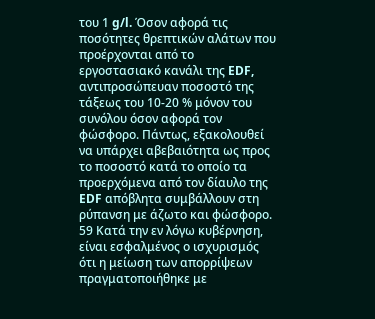του 1 g/l. Όσον αφορά τις ποσότητες θρεπτικών αλάτων που προέρχονται από το εργοστασιακό κανάλι της EDF, αντιπροσώπευαν ποσοστό της τάξεως του 10-20 % μόνον του συνόλου όσον αφορά τον φώσφορο. Πάντως, εξακολουθεί να υπάρχει αβεβαιότητα ως προς το ποσοστό κατά το οποίο τα προερχόμενα από τον δίαυλο της EDF απόβλητα συμβάλλουν στη ρύπανση με άζωτο και φώσφορο.
59 Κατά την εν λόγω κυβέρνηση, είναι εσφαλμένος ο ισχυρισμός ότι η μείωση των απορρίψεων πραγματοποιήθηκε με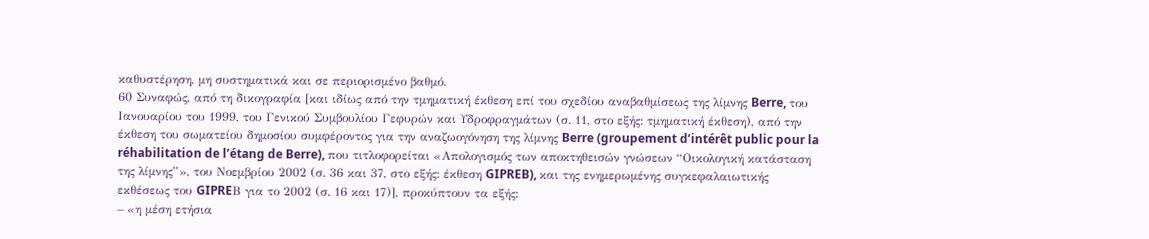καθυστέρηση, μη συστηματικά και σε περιορισμένο βαθμό.
60 Συναφώς, από τη δικογραφία [και ιδίως από την τμηματική έκθεση επί του σχεδίου αναβαθμίσεως της λίμνης Berre, του Ιανουαρίου του 1999, του Γενικού Συμβουλίου Γεφυρών και Υδροφραγμάτων (σ. 11, στο εξής: τμηματική έκθεση), από την έκθεση του σωματείου δημοσίου συμφέροντος για την αναζωογόνηση της λίμνης Berre (groupement d’intérêt public pour la réhabilitation de l’étang de Berre), που τιτλοφορείται «Απολογισμός των αποκτηθεισών γνώσεων “Οικολογική κατάσταση της λίμνης”», του Νοεμβρίου 2002 (σ. 36 και 37, στο εξής: έκθεση GIPREB), και της ενημερωμένης συγκεφαλαιωτικής εκθέσεως του GIPREΒ για το 2002 (σ. 16 και 17)], προκύπτουν τα εξής:
– «η μέση ετήσια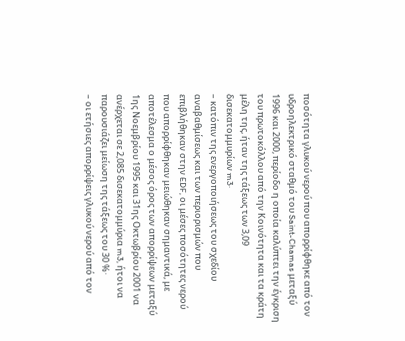ποσότητα γλυκού νερού που απορρίφθηκε από τον υδροηλεκτρικό σταθμό του Saint-Chamas μεταξύ 1996 και 2000, περίοδο η οποία καλύπτει την έγκριση του πρωτοκόλλου από την Κοινότητα και τα κράτη μέλη της, ήταν της τάξεως των 3,09 δισεκατομμυρίων m3·
– κατόπιν της ενεργοποιήσεως του σχεδίου αναβαθμίσεως και των περιορισμών που επιβλήθηκαν στην EDF, οι μέσες ποσότητες νερού που απορρίφθηκαν μειώθηκαν σημαντικά, με αποτέλεσμα ο μέσος όρος των απορρίψεων μεταξύ 1ης Νοεμβρίου 1995 και 31ης Οκτωβρίου 2001 να ανέρχεται σε 2,085 δισεκατομμύρια m3, ήτοι να παρουσιάζει μείωση της τάξεως του 30 %·
– οι ετήσιες απορρίψεις γλυκού νερού από τον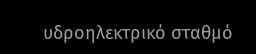υδροηλεκτρικό σταθμό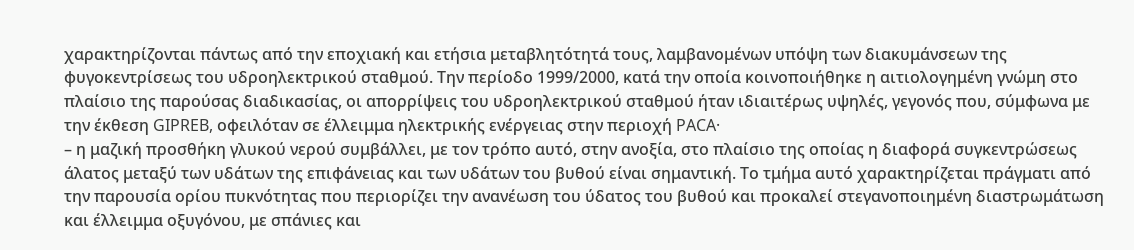χαρακτηρίζονται πάντως από την εποχιακή και ετήσια μεταβλητότητά τους, λαμβανομένων υπόψη των διακυμάνσεων της φυγοκεντρίσεως του υδροηλεκτρικού σταθμού. Την περίοδο 1999/2000, κατά την οποία κοινοποιήθηκε η αιτιολογημένη γνώμη στο πλαίσιο της παρούσας διαδικασίας, οι απορρίψεις του υδροηλεκτρικού σταθμού ήταν ιδιαιτέρως υψηλές, γεγονός που, σύμφωνα με την έκθεση GIPREB, οφειλόταν σε έλλειμμα ηλεκτρικής ενέργειας στην περιοχή PACA·
– η μαζική προσθήκη γλυκού νερού συμβάλλει, με τον τρόπο αυτό, στην ανοξία, στο πλαίσιο της οποίας η διαφορά συγκεντρώσεως άλατος μεταξύ των υδάτων της επιφάνειας και των υδάτων του βυθού είναι σημαντική. Το τμήμα αυτό χαρακτηρίζεται πράγματι από την παρουσία ορίου πυκνότητας που περιορίζει την ανανέωση του ύδατος του βυθού και προκαλεί στεγανοποιημένη διαστρωμάτωση και έλλειμμα οξυγόνου, με σπάνιες και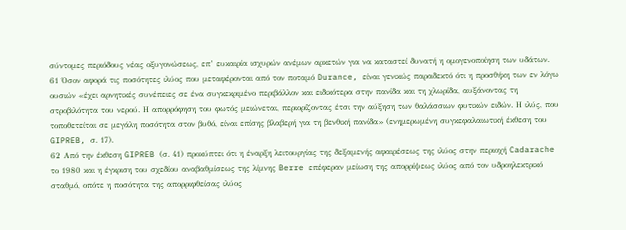σύντομες περιόδους νέας οξυγονώσεως, επ’ ευκαιρία ισχυρών ανέμων αρκετών για να καταστεί δυνατή η ομογενοποίηση των υδάτων.
61 Όσον αφορά τις ποσότητες ιλύος που μεταφέρονται από τον ποταμό Durance, είναι γενικώς παραδεκτό ότι η προσθήκη των εν λόγω ουσιών «έχει αρνητικές συνέπειες σε ένα συγκεκριμένο περιβάλλον και ειδικότερα στην πανίδα και τη χλωρίδα, αυξάνοντας τη στροβιλότητα του νερού. Η απορρόφηση του φωτός μειώνεται, περιορίζοντας έτσι την αύξηση των θαλάσσιων φυτικών ειδών. Η ιλύς, που τοποθετείται σε μεγάλη ποσότητα στον βυθό, είναι επίσης βλαβερή για τη βενθική πανίδα» (ενημερωμένη συγκεφαλαιωτική έκθεση του GIPREB, σ. 17).
62 Από την έκθεση GIPREB (σ. 41) προκύπτει ότι η έναρξη λειτουργίας της δεξαμενής αφαιρέσεως της ιλύος στην περιοχή Cadarache το 1980 και η έγκριση του σχεδίου αναβαθμίσεως της λίμνης Berre επέφεραν μείωση της απορρίψεως ιλύος από τον υδροηλεκτρικό σταθμό, οπότε η ποσότητα της απορριφθείσας ιλύος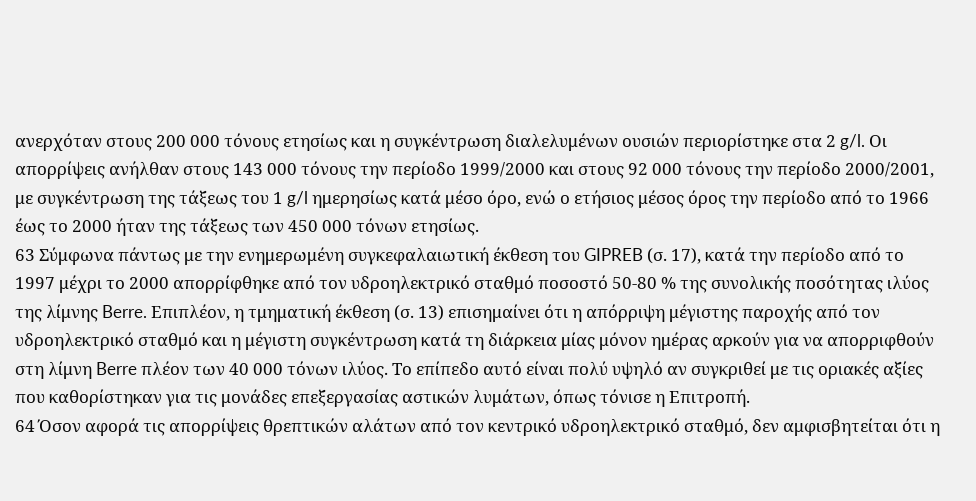ανερχόταν στους 200 000 τόνους ετησίως και η συγκέντρωση διαλελυμένων ουσιών περιορίστηκε στα 2 g/l. Οι απορρίψεις ανήλθαν στους 143 000 τόνους την περίοδο 1999/2000 και στους 92 000 τόνους την περίοδο 2000/2001, με συγκέντρωση της τάξεως του 1 g/l ημερησίως κατά μέσο όρο, ενώ ο ετήσιος μέσος όρος την περίοδο από το 1966 έως το 2000 ήταν της τάξεως των 450 000 τόνων ετησίως.
63 Σύμφωνα πάντως με την ενημερωμένη συγκεφαλαιωτική έκθεση του GIPREB (σ. 17), κατά την περίοδο από το 1997 μέχρι το 2000 απορρίφθηκε από τον υδροηλεκτρικό σταθμό ποσοστό 50-80 % της συνολικής ποσότητας ιλύος της λίμνης Berre. Επιπλέον, η τμηματική έκθεση (σ. 13) επισημαίνει ότι η απόρριψη μέγιστης παροχής από τον υδροηλεκτρικό σταθμό και η μέγιστη συγκέντρωση κατά τη διάρκεια μίας μόνον ημέρας αρκούν για να απορριφθούν στη λίμνη Berre πλέον των 40 000 τόνων ιλύος. Το επίπεδο αυτό είναι πολύ υψηλό αν συγκριθεί με τις οριακές αξίες που καθορίστηκαν για τις μονάδες επεξεργασίας αστικών λυμάτων, όπως τόνισε η Επιτροπή.
64 Όσον αφορά τις απορρίψεις θρεπτικών αλάτων από τον κεντρικό υδροηλεκτρικό σταθμό, δεν αμφισβητείται ότι η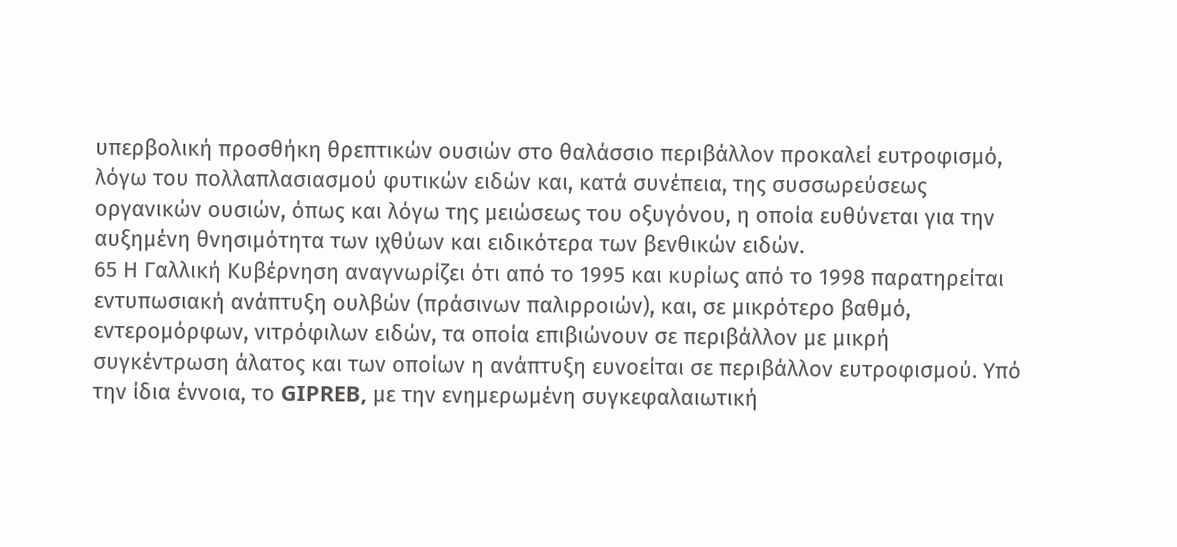υπερβολική προσθήκη θρεπτικών ουσιών στο θαλάσσιο περιβάλλον προκαλεί ευτροφισμό, λόγω του πολλαπλασιασμού φυτικών ειδών και, κατά συνέπεια, της συσσωρεύσεως οργανικών ουσιών, όπως και λόγω της μειώσεως του οξυγόνου, η οποία ευθύνεται για την αυξημένη θνησιμότητα των ιχθύων και ειδικότερα των βενθικών ειδών.
65 Η Γαλλική Κυβέρνηση αναγνωρίζει ότι από το 1995 και κυρίως από το 1998 παρατηρείται εντυπωσιακή ανάπτυξη ουλβών (πράσινων παλιρροιών), και, σε μικρότερο βαθμό, εντερομόρφων, νιτρόφιλων ειδών, τα οποία επιβιώνουν σε περιβάλλον με μικρή συγκέντρωση άλατος και των οποίων η ανάπτυξη ευνοείται σε περιβάλλον ευτροφισμού. Υπό την ίδια έννοια, το GIPREB, με την ενημερωμένη συγκεφαλαιωτική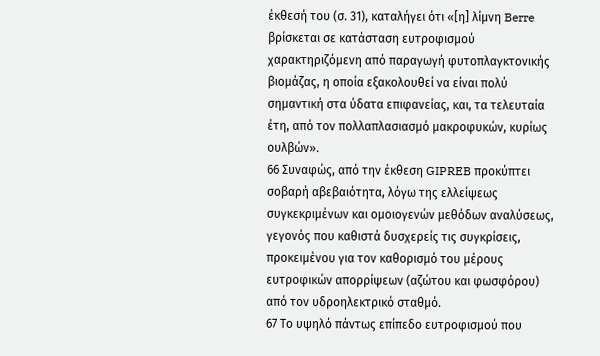έκθεσή του (σ. 31), καταλήγει ότι «[η] λίμνη Berre βρίσκεται σε κατάσταση ευτροφισμού χαρακτηριζόμενη από παραγωγή φυτοπλαγκτονικής βιομάζας, η οποία εξακολουθεί να είναι πολύ σημαντική στα ύδατα επιφανείας, και, τα τελευταία έτη, από τον πολλαπλασιασμό μακροφυκών, κυρίως ουλβών».
66 Συναφώς, από την έκθεση GIPREB προκύπτει σοβαρή αβεβαιότητα, λόγω της ελλείψεως συγκεκριμένων και ομοιογενών μεθόδων αναλύσεως, γεγονός που καθιστά δυσχερείς τις συγκρίσεις, προκειμένου για τον καθορισμό του μέρους ευτροφικών απορρίψεων (αζώτου και φωσφόρου) από τον υδροηλεκτρικό σταθμό.
67 Το υψηλό πάντως επίπεδο ευτροφισμού που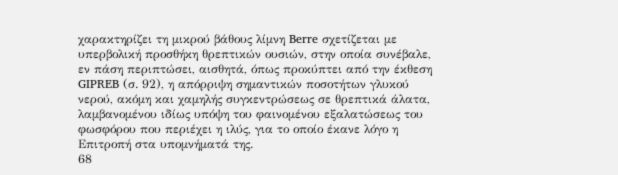χαρακτηρίζει τη μικρού βάθους λίμνη Berre σχετίζεται με υπερβολική προσθήκη θρεπτικών ουσιών, στην οποία συνέβαλε, εν πάση περιπτώσει, αισθητά, όπως προκύπτει από την έκθεση GIPREB (σ. 92), η απόρριψη σημαντικών ποσοτήτων γλυκού νερού, ακόμη και χαμηλής συγκεντρώσεως σε θρεπτικά άλατα, λαμβανομένου ιδίως υπόψη του φαινομένου εξαλατώσεως του φωσφόρου που περιέχει η ιλύς, για το οποίο έκανε λόγο η Επιτροπή στα υπομνήματά της.
68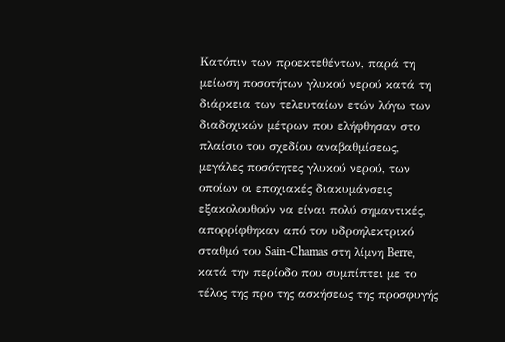Κατόπιν των προεκτεθέντων, παρά τη μείωση ποσοτήτων γλυκού νερού κατά τη διάρκεια των τελευταίων ετών λόγω των διαδοχικών μέτρων που ελήφθησαν στο πλαίσιο του σχεδίου αναβαθμίσεως, μεγάλες ποσότητες γλυκού νερού, των οποίων οι εποχιακές διακυμάνσεις εξακολουθούν να είναι πολύ σημαντικές, απορρίφθηκαν από τον υδροηλεκτρικό σταθμό του Sain-Chamas στη λίμνη Berre, κατά την περίοδο που συμπίπτει με το τέλος της προ της ασκήσεως της προσφυγής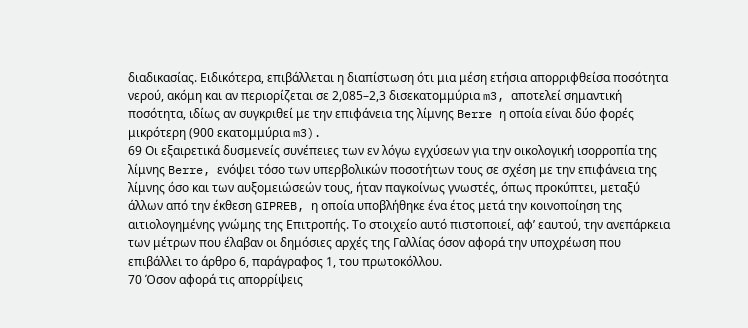διαδικασίας. Ειδικότερα, επιβάλλεται η διαπίστωση ότι μια μέση ετήσια απορριφθείσα ποσότητα νερού, ακόμη και αν περιορίζεται σε 2,085–2,3 δισεκατομμύρια m3, αποτελεί σημαντική ποσότητα, ιδίως αν συγκριθεί με την επιφάνεια της λίμνης Berre η οποία είναι δύο φορές μικρότερη (900 εκατομμύρια m3).
69 Οι εξαιρετικά δυσμενείς συνέπειες των εν λόγω εγχύσεων για την οικολογική ισορροπία της λίμνης Berre, ενόψει τόσο των υπερβολικών ποσοτήτων τους σε σχέση με την επιφάνεια της λίμνης όσο και των αυξομειώσεών τους, ήταν παγκοίνως γνωστές, όπως προκύπτει, μεταξύ άλλων από την έκθεση GIPREB, η οποία υποβλήθηκε ένα έτος μετά την κοινοποίηση της αιτιολογημένης γνώμης της Επιτροπής. Το στοιχείο αυτό πιστοποιεί, αφ’ εαυτού, την ανεπάρκεια των μέτρων που έλαβαν οι δημόσιες αρχές της Γαλλίας όσον αφορά την υποχρέωση που επιβάλλει το άρθρο 6, παράγραφος 1, του πρωτοκόλλου.
70 Όσον αφορά τις απορρίψεις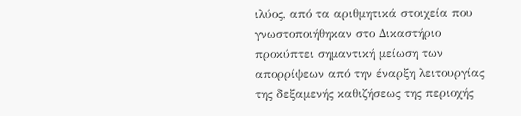ιλύος, από τα αριθμητικά στοιχεία που γνωστοποιήθηκαν στο Δικαστήριο προκύπτει σημαντική μείωση των απορρίψεων από την έναρξη λειτουργίας της δεξαμενής καθιζήσεως της περιοχής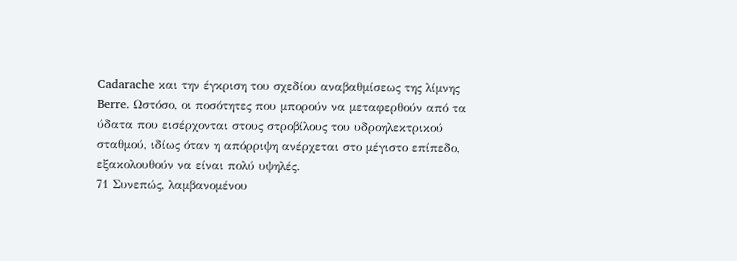Cadarache και την έγκριση του σχεδίου αναβαθμίσεως της λίμνης Berre. Ωστόσο, οι ποσότητες που μπορούν να μεταφερθούν από τα ύδατα που εισέρχονται στους στροβίλους του υδροηλεκτρικού σταθμού, ιδίως όταν η απόρριψη ανέρχεται στο μέγιστο επίπεδο, εξακολουθούν να είναι πολύ υψηλές.
71 Συνεπώς, λαμβανομένου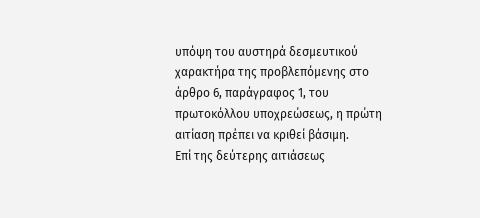υπόψη του αυστηρά δεσμευτικού χαρακτήρα της προβλεπόμενης στο άρθρο 6, παράγραφος 1, του πρωτοκόλλου υποχρεώσεως, η πρώτη αιτίαση πρέπει να κριθεί βάσιμη.
Επί της δεύτερης αιτιάσεως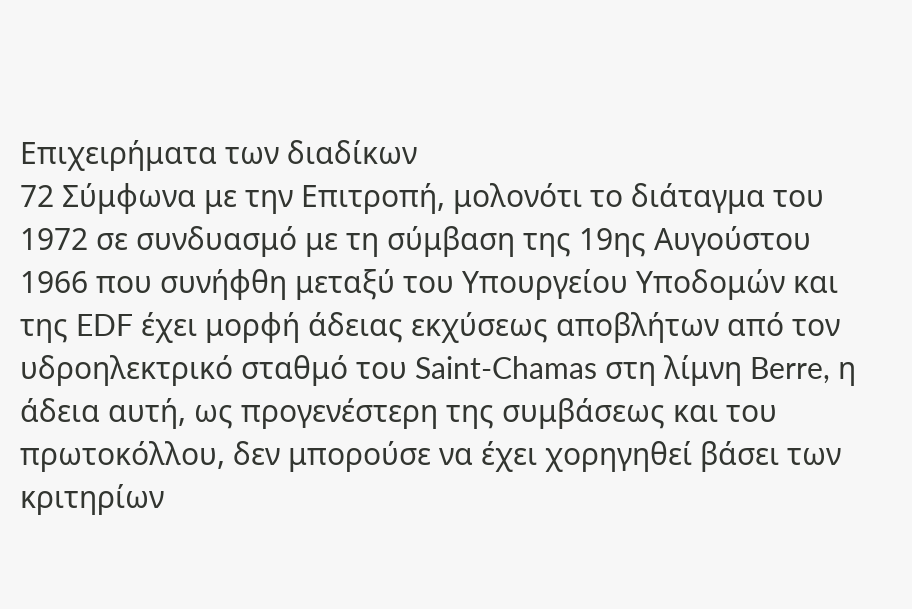Επιχειρήματα των διαδίκων
72 Σύμφωνα με την Επιτροπή, μολονότι το διάταγμα του 1972 σε συνδυασμό με τη σύμβαση της 19ης Αυγούστου 1966 που συνήφθη μεταξύ του Υπουργείου Υποδομών και της EDF έχει μορφή άδειας εκχύσεως αποβλήτων από τον υδροηλεκτρικό σταθμό του Saint-Chamas στη λίμνη Berre, η άδεια αυτή, ως προγενέστερη της συμβάσεως και του πρωτοκόλλου, δεν μπορούσε να έχει χορηγηθεί βάσει των κριτηρίων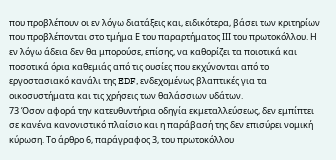που προβλέπουν οι εν λόγω διατάξεις και, ειδικότερα, βάσει των κριτηρίων που προβλέπονται στο τμήμα Ε του παραρτήματος ΙΙΙ του πρωτοκόλλου. Η εν λόγω άδεια δεν θα μπορούσε, επίσης, να καθορίζει τα ποιοτικά και ποσοτικά όρια καθεμιάς από τις ουσίες που εκχύνονται από το εργοστασιακό κανάλι της EDF, ενδεχομένως βλαπτικές για τα οικοσυστήματα και τις χρήσεις των θαλάσσιων υδάτων.
73 Όσον αφορά την κατευθυντήρια οδηγία εκμεταλλεύσεως, δεν εμπίπτει σε κανένα κανονιστικό πλαίσιο και η παράβασή της δεν επισύρει νομική κύρωση. Το άρθρο 6, παράγραφος 3, του πρωτοκόλλου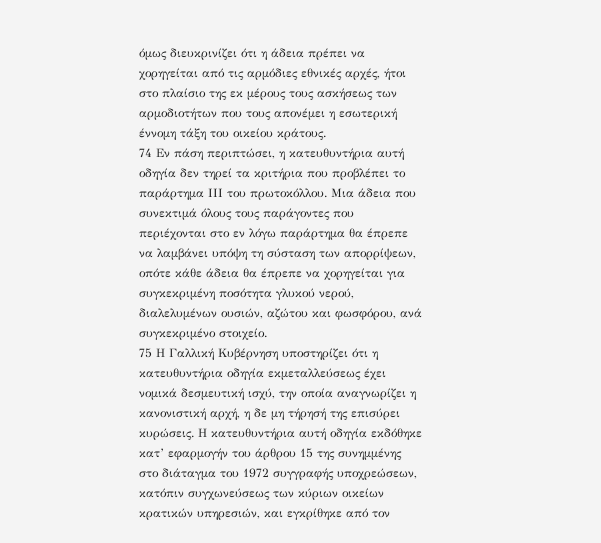όμως διευκρινίζει ότι η άδεια πρέπει να χορηγείται από τις αρμόδιες εθνικές αρχές, ήτοι στο πλαίσιο της εκ μέρους τους ασκήσεως των αρμοδιοτήτων που τους απονέμει η εσωτερική έννομη τάξη του οικείου κράτους.
74 Εν πάση περιπτώσει, η κατευθυντήρια αυτή οδηγία δεν τηρεί τα κριτήρια που προβλέπει το παράρτημα ΙΙΙ του πρωτοκόλλου. Μια άδεια που συνεκτιμά όλους τους παράγοντες που περιέχονται στο εν λόγω παράρτημα θα έπρεπε να λαμβάνει υπόψη τη σύσταση των απορρίψεων, οπότε κάθε άδεια θα έπρεπε να χορηγείται για συγκεκριμένη ποσότητα γλυκού νερού, διαλελυμένων ουσιών, αζώτου και φωσφόρου, ανά συγκεκριμένο στοιχείο.
75 Η Γαλλική Κυβέρνηση υποστηρίζει ότι η κατευθυντήρια οδηγία εκμεταλλεύσεως έχει νομικά δεσμευτική ισχύ, την οποία αναγνωρίζει η κανονιστική αρχή, η δε μη τήρησή της επισύρει κυρώσεις. Η κατευθυντήρια αυτή οδηγία εκδόθηκε κατ’ εφαρμογήν του άρθρου 15 της συνημμένης στο διάταγμα του 1972 συγγραφής υποχρεώσεων, κατόπιν συγχωνεύσεως των κύριων οικείων κρατικών υπηρεσιών, και εγκρίθηκε από τον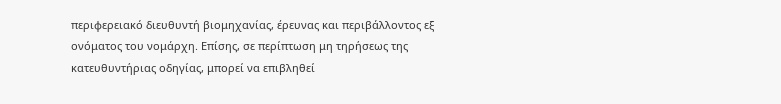περιφερειακό διευθυντή βιομηχανίας, έρευνας και περιβάλλοντος εξ ονόματος του νομάρχη. Επίσης, σε περίπτωση μη τηρήσεως της κατευθυντήριας οδηγίας, μπορεί να επιβληθεί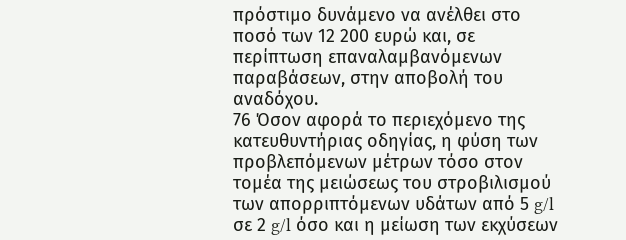πρόστιμο δυνάμενο να ανέλθει στο ποσό των 12 200 ευρώ και, σε περίπτωση επαναλαμβανόμενων παραβάσεων, στην αποβολή του αναδόχου.
76 Όσον αφορά το περιεχόμενο της κατευθυντήριας οδηγίας, η φύση των προβλεπόμενων μέτρων τόσο στον τομέα της μειώσεως του στροβιλισμού των απορριπτόμενων υδάτων από 5 g/l σε 2 g/l όσο και η μείωση των εκχύσεων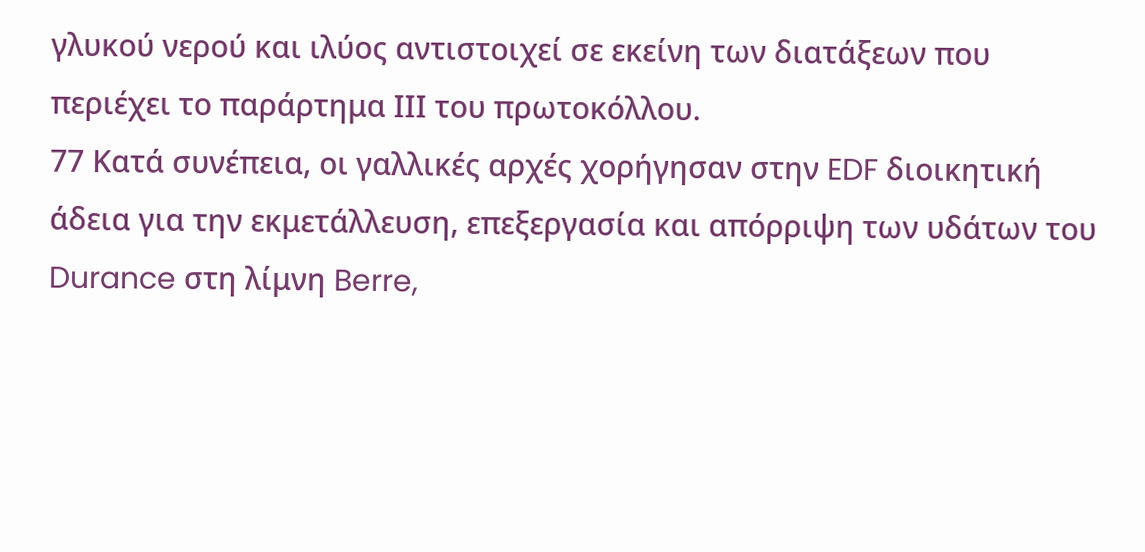γλυκού νερού και ιλύος αντιστοιχεί σε εκείνη των διατάξεων που περιέχει το παράρτημα ΙΙΙ του πρωτοκόλλου.
77 Κατά συνέπεια, οι γαλλικές αρχές χορήγησαν στην EDF διοικητική άδεια για την εκμετάλλευση, επεξεργασία και απόρριψη των υδάτων του Durance στη λίμνη Berre,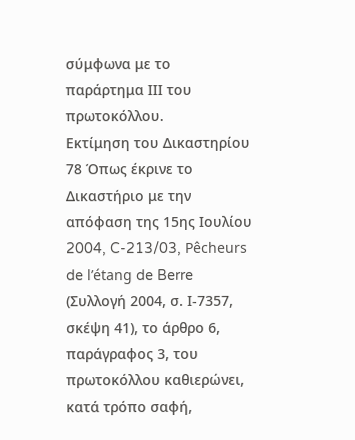σύμφωνα με το παράρτημα ΙΙΙ του πρωτοκόλλου.
Εκτίμηση του Δικαστηρίου
78 Όπως έκρινε το Δικαστήριο με την απόφαση της 15ης Ιουλίου 2004, C-213/03, Pêcheurs de l’étang de Berre (Συλλογή 2004, σ. Ι-7357, σκέψη 41), το άρθρο 6, παράγραφος 3, του πρωτοκόλλου καθιερώνει, κατά τρόπο σαφή,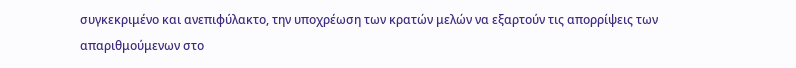συγκεκριμένο και ανεπιφύλακτο, την υποχρέωση των κρατών μελών να εξαρτούν τις απορρίψεις των απαριθμούμενων στο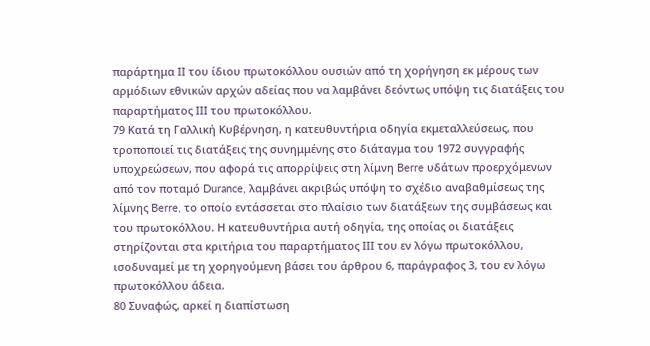παράρτημα ΙΙ του ίδιου πρωτοκόλλου ουσιών από τη χορήγηση εκ μέρους των αρμόδιων εθνικών αρχών αδείας που να λαμβάνει δεόντως υπόψη τις διατάξεις του παραρτήματος ΙΙΙ του πρωτοκόλλου.
79 Κατά τη Γαλλική Κυβέρνηση, η κατευθυντήρια οδηγία εκμεταλλεύσεως, που τροποποιεί τις διατάξεις της συνημμένης στο διάταγμα του 1972 συγγραφής υποχρεώσεων, που αφορά τις απορρίψεις στη λίμνη Berre υδάτων προερχόμενων από τον ποταμό Durance, λαμβάνει ακριβώς υπόψη το σχέδιο αναβαθμίσεως της λίμνης Berre, το οποίο εντάσσεται στο πλαίσιο των διατάξεων της συμβάσεως και του πρωτοκόλλου. Η κατευθυντήρια αυτή οδηγία, της οποίας οι διατάξεις στηρίζονται στα κριτήρια του παραρτήματος ΙΙΙ του εν λόγω πρωτοκόλλου, ισοδυναμεί με τη χορηγούμενη βάσει του άρθρου 6, παράγραφος 3, του εν λόγω πρωτοκόλλου άδεια.
80 Συναφώς, αρκεί η διαπίστωση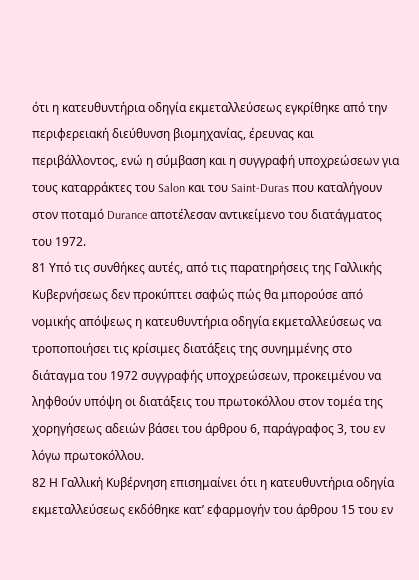ότι η κατευθυντήρια οδηγία εκμεταλλεύσεως εγκρίθηκε από την περιφερειακή διεύθυνση βιομηχανίας, έρευνας και περιβάλλοντος, ενώ η σύμβαση και η συγγραφή υποχρεώσεων για τους καταρράκτες του Salon και του Saint-Duras που καταλήγουν στον ποταμό Durance αποτέλεσαν αντικείμενο του διατάγματος του 1972.
81 Υπό τις συνθήκες αυτές, από τις παρατηρήσεις της Γαλλικής Κυβερνήσεως δεν προκύπτει σαφώς πώς θα μπορούσε από νομικής απόψεως η κατευθυντήρια οδηγία εκμεταλλεύσεως να τροποποιήσει τις κρίσιμες διατάξεις της συνημμένης στο διάταγμα του 1972 συγγραφής υποχρεώσεων, προκειμένου να ληφθούν υπόψη οι διατάξεις του πρωτοκόλλου στον τομέα της χορηγήσεως αδειών βάσει του άρθρου 6, παράγραφος 3, του εν λόγω πρωτοκόλλου.
82 Η Γαλλική Κυβέρνηση επισημαίνει ότι η κατευθυντήρια οδηγία εκμεταλλεύσεως εκδόθηκε κατ’ εφαρμογήν του άρθρου 15 του εν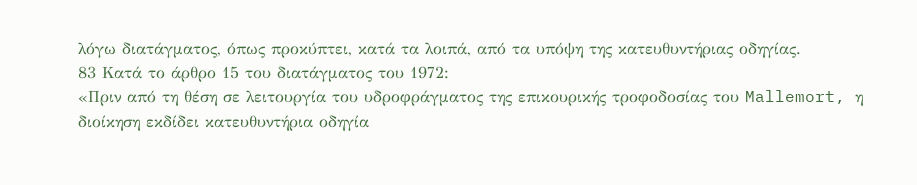λόγω διατάγματος, όπως προκύπτει, κατά τα λοιπά, από τα υπόψη της κατευθυντήριας οδηγίας.
83 Κατά το άρθρο 15 του διατάγματος του 1972:
«Πριν από τη θέση σε λειτουργία του υδροφράγματος της επικουρικής τροφοδοσίας του Mallemort, η διοίκηση εκδίδει κατευθυντήρια οδηγία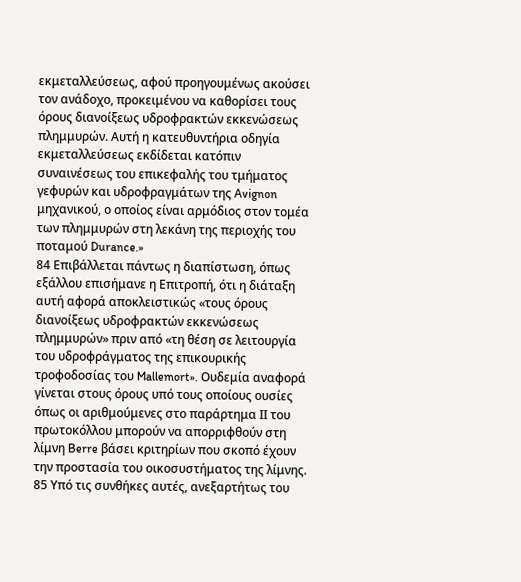εκμεταλλεύσεως, αφού προηγουμένως ακούσει τον ανάδοχο, προκειμένου να καθορίσει τους όρους διανοίξεως υδροφρακτών εκκενώσεως πλημμυρών. Αυτή η κατευθυντήρια οδηγία εκμεταλλεύσεως εκδίδεται κατόπιν συναινέσεως του επικεφαλής του τμήματος γεφυρών και υδροφραγμάτων της Avignon μηχανικού, ο οποίος είναι αρμόδιος στον τομέα των πλημμυρών στη λεκάνη της περιοχής του ποταμού Durance.»
84 Επιβάλλεται πάντως η διαπίστωση, όπως εξάλλου επισήμανε η Επιτροπή, ότι η διάταξη αυτή αφορά αποκλειστικώς «τους όρους διανοίξεως υδροφρακτών εκκενώσεως πλημμυρών» πριν από «τη θέση σε λειτουργία του υδροφράγματος της επικουρικής τροφοδοσίας του Mallemort». Ουδεμία αναφορά γίνεται στους όρους υπό τους οποίους ουσίες όπως οι αριθμούμενες στο παράρτημα ΙΙ του πρωτοκόλλου μπορούν να απορριφθούν στη λίμνη Berre βάσει κριτηρίων που σκοπό έχουν την προστασία του οικοσυστήματος της λίμνης.
85 Υπό τις συνθήκες αυτές, ανεξαρτήτως του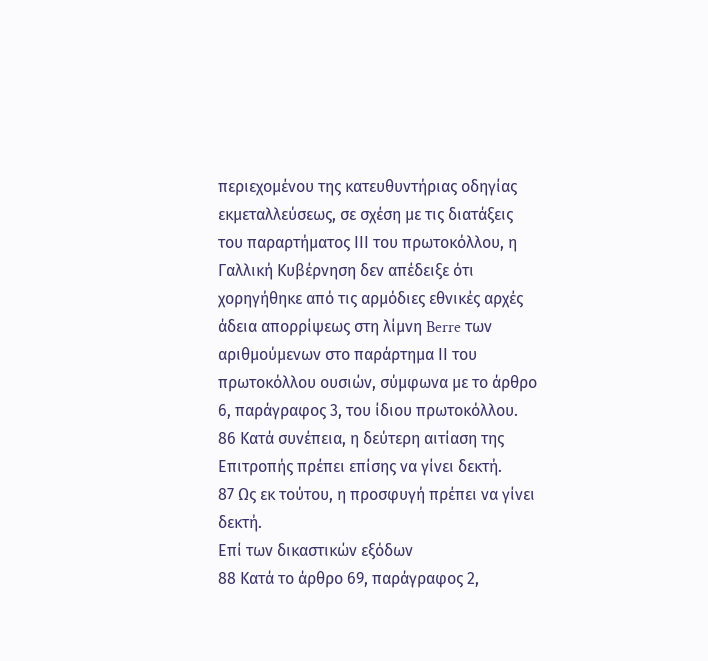περιεχομένου της κατευθυντήριας οδηγίας εκμεταλλεύσεως, σε σχέση με τις διατάξεις του παραρτήματος ΙΙΙ του πρωτοκόλλου, η Γαλλική Κυβέρνηση δεν απέδειξε ότι χορηγήθηκε από τις αρμόδιες εθνικές αρχές άδεια απορρίψεως στη λίμνη Berre των αριθμούμενων στο παράρτημα ΙΙ του πρωτοκόλλου ουσιών, σύμφωνα με το άρθρο 6, παράγραφος 3, του ίδιου πρωτοκόλλου.
86 Κατά συνέπεια, η δεύτερη αιτίαση της Επιτροπής πρέπει επίσης να γίνει δεκτή.
87 Ως εκ τούτου, η προσφυγή πρέπει να γίνει δεκτή.
Επί των δικαστικών εξόδων
88 Κατά το άρθρο 69, παράγραφος 2,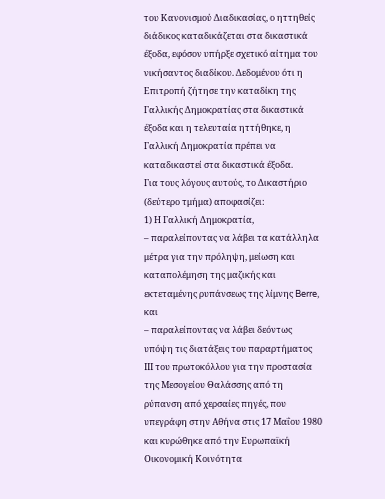του Κανονισμού Διαδικασίας, ο ηττηθείς διάδικος καταδικάζεται στα δικαστικά έξοδα, εφόσον υπήρξε σχετικό αίτημα του νικήσαντος διαδίκου. Δεδομένου ότι η Επιτροπή ζήτησε την καταδίκη της Γαλλικής Δημοκρατίας στα δικαστικά έξοδα και η τελευταία ηττήθηκε, η Γαλλική Δημοκρατία πρέπει να καταδικαστεί στα δικαστικά έξοδα.
Για τους λόγους αυτούς, το Δικαστήριο (δεύτερο τμήμα) αποφασίζει:
1) Η Γαλλική Δημοκρατία,
– παραλείποντας να λάβει τα κατάλληλα μέτρα για την πρόληψη, μείωση και καταπολέμηση της μαζικής και εκτεταμένης ρυπάνσεως της λίμνης Berre, και
– παραλείποντας να λάβει δεόντως υπόψη τις διατάξεις του παραρτήματος ΙΙΙ του πρωτοκόλλου για την προστασία της Μεσογείου Θαλάσσης από τη ρύπανση από χερσαίες πηγές, που υπεγράφη στην Αθήνα στις 17 Μαΐου 1980 και κυρώθηκε από την Ευρωπαϊκή Οικονομική Κοινότητα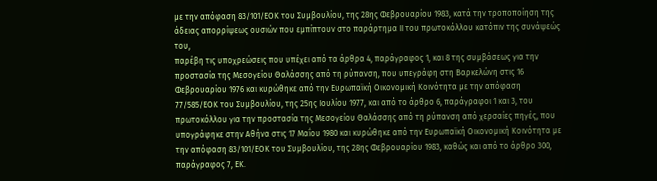με την απόφαση 83/101/ΕΟΚ του Συμβουλίου, της 28ης Φεβρουαρίου 1983, κατά την τροποποίηση της άδειας απορρίψεως ουσιών που εμπίπτουν στο παράρτημα ΙΙ του πρωτοκόλλου κατόπιν της συνάψεώς του,
παρέβη τις υποχρεώσεις που υπέχει από τα άρθρα 4, παράγραφος 1, και 8 της συμβάσεως για την προστασία της Μεσογείου Θαλάσσης από τη ρύπανση, που υπεγράφη στη Βαρκελώνη στις 16 Φεβρουαρίου 1976 και κυρώθηκε από την Ευρωπαϊκή Οικονομική Κοινότητα με την απόφαση 77/585/ΕΟΚ του Συμβουλίου, της 25ης Ιουλίου 1977, και από το άρθρο 6, παράγραφοι 1 και 3, του πρωτοκόλλου για την προστασία της Μεσογείου Θαλάσσης από τη ρύπανση από χερσαίες πηγές, που υπογράφηκε στην Αθήνα στις 17 Μαΐου 1980 και κυρώθηκε από την Ευρωπαϊκή Οικονομική Κοινότητα με την απόφαση 83/101/ΕΟΚ του Συμβουλίου, της 28ης Φεβρουαρίου 1983, καθώς και από το άρθρο 300, παράγραφος 7, ΕΚ.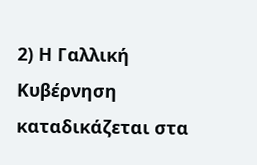2) Η Γαλλική Κυβέρνηση καταδικάζεται στα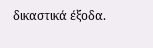δικαστικά έξοδα.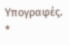Υπογραφές.
*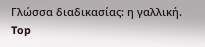Γλώσσα διαδικασίας: η γαλλική.
Top